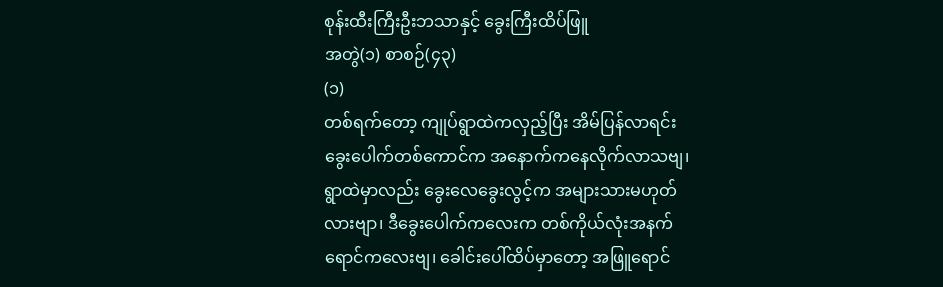စုန်းထီးကြီးဦးဘသာနှင့် ခွေးကြီးထိပ်ဖြူ
အတွဲ(၁) စာစဉ်(၄၃)
(၁)
တစ်ရက်တော့ ကျုပ်ရွာထဲကလှည့်ပြီး အိမ်ပြန်လာရင်း ခွေးပေါက်တစ်ကောင်က အနောက်ကနေလိုက်လာသဗျ၊ ရွာထဲမှာလည်း ခွေးလေခွေးလွင့်က အများသားမဟုတ်လားဗျာ၊ ဒီခွေးပေါက်ကလေးက တစ်ကိုယ်လုံးအနက်ရောင်ကလေးဗျ၊ ခေါင်းပေါ်ထိပ်မှာတော့ အဖြူရောင်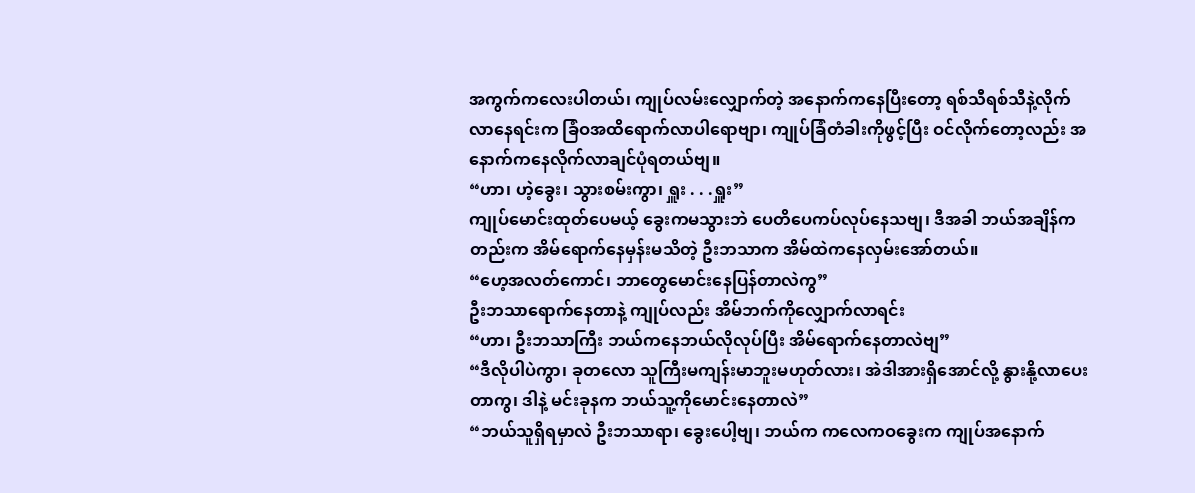အကွက်ကလေးပါတယ်၊ ကျုပ်လမ်းလျှောက်တဲ့ အနောက်ကနေပြီးတော့ ရစ်သီရစ်သီနဲ့လိုက်လာနေရင်းက ခြံဝအထိရောက်လာပါရောဗျာ၊ ကျုပ်ခြံတံခါးကိုဖွင့်ပြီး ဝင်လိုက်တော့လည်း အနောက်ကနေလိုက်လာချင်ပုံရတယ်ဗျ။
“ဟာ၊ ဟဲ့ခွေး၊ သွားစမ်းကွာ၊ ရှူး . . .ရှူး”
ကျုပ်မောင်းထုတ်ပေမယ့် ခွေးကမသွားဘဲ ပေတိပေကပ်လုပ်နေသဗျ၊ ဒီအခါ ဘယ်အချိန်ကတည်းက အိမ်ရောက်နေမှန်းမသိတဲ့ ဦးဘသာက အိမ်ထဲကနေလှမ်းအော်တယ်။
“ဟေ့အလတ်ကောင်၊ ဘာတွေမောင်းနေပြန်တာလဲကွ”
ဦးဘသာရောက်နေတာနဲ့ ကျုပ်လည်း အိမ်ဘက်ကိုလျှောက်လာရင်း
“ဟာ၊ ဦးဘသာကြီး ဘယ်ကနေဘယ်လိုလုပ်ပြီး အိမ်ရောက်နေတာလဲဗျ”
“ဒီလိုပါပဲကွာ၊ ခုတလော သူကြီးမကျန်းမာဘူးမဟုတ်လား၊ အဲဒါအားရှိအောင်လို့ နွားနို့လာပေးတာကွ၊ ဒါနဲ့ မင်းခုနက ဘယ်သူ့ကိုမောင်းနေတာလဲ”
“ဘယ်သူရှိရမှာလဲ ဦးဘသာရာ၊ ခွေးပေါ့ဗျ၊ ဘယ်က ကလေကဝခွေးက ကျုပ်အနောက်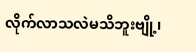လိုက်လာသလဲမသိဘူးဗျို့၊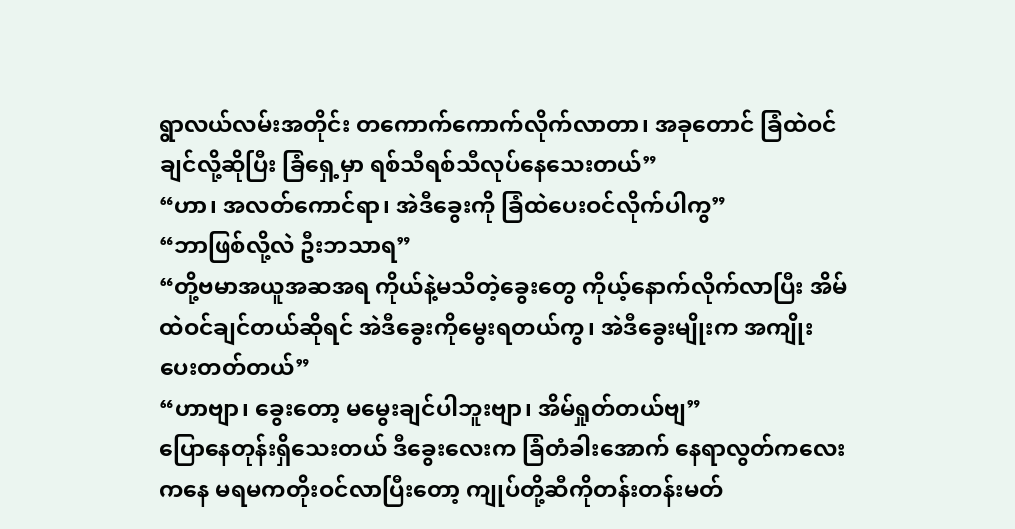ရွာလယ်လမ်းအတိုင်း တကောက်ကောက်လိုက်လာတာ၊ အခုတောင် ခြံထဲဝင်ချင်လို့ဆိုပြီး ခြံရှေ့မှာ ရစ်သီရစ်သီလုပ်နေသေးတယ်”
“ဟာ၊ အလတ်ကောင်ရာ၊ အဲဒီခွေးကို ခြံထဲပေးဝင်လိုက်ပါကွ”
“ဘာဖြစ်လို့လဲ ဦးဘသာရ”
“တို့ဗမာအယူအဆအရ ကိုယ်နဲ့မသိတဲ့ခွေးတွေ ကိုယ့်နောက်လိုက်လာပြီး အိမ်ထဲဝင်ချင်တယ်ဆိုရင် အဲဒီခွေးကိုမွေးရတယ်ကွ၊ အဲဒီခွေးမျိုးက အကျိုးပေးတတ်တယ်”
“ဟာဗျာ၊ ခွေးတော့ မမွေးချင်ပါဘူးဗျာ၊ အိမ်ရှုတ်တယ်ဗျ”
ပြောနေတုန်းရှိသေးတယ် ဒီခွေးလေးက ခြံတံခါးအောက် နေရာလွတ်ကလေးကနေ မရမကတိုးဝင်လာပြီးတော့ ကျုပ်တို့ဆီကိုတန်းတန်းမတ်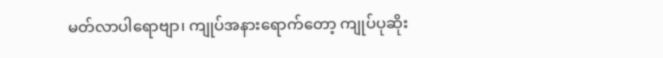မတ်လာပါရောဗျာ၊ ကျုပ်အနားရောက်တော့ ကျုပ်ပုဆိုး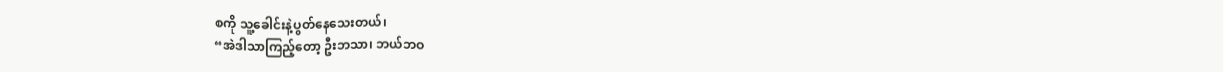စကို သူ့ခေါင်းနဲ့ပွတ်နေသေးတယ်၊
“အဲဒါသာကြည့်တော့ ဦးဘသာ၊ ဘယ်ဘဝ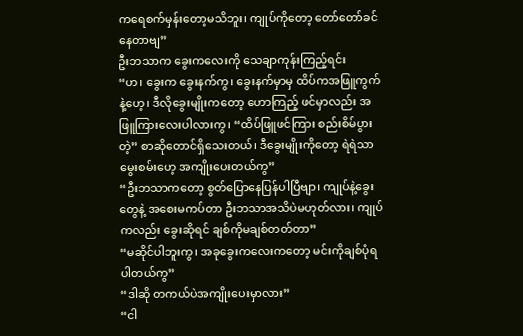ကရေစက်မှန်းတော့မသိဘူး၊ ကျုပ်ကိုတော့ တော်တော်ခင်နေတာဗျ”
ဦးဘသာက ခွေးကလေးကို သေချာကုန်းကြည့်ရင်း
“ဟ၊ ခွေးက ခွေးနက်ကွ၊ ခွေးနက်မှာမှ ထိပ်ကအဖြူကွက်နဲ့ဟေ့၊ ဒီလိုခွေးမျိုးကတော့ ဟောကြည့် ဖင်မှာလည်း အဖြူကြားလေးပါလားကွ၊ “ထိပ်ဖြူဖင်ကြား စည်းစိမ်ပွားတဲ့” စာဆိုတောင်ရှိသေးတယ်၊ ဒီခွေးမျိုးကိုတော့ ရဲရဲသာမွေးစမ်းဟေ့ အကျိုးပေးတယ်ကွ”
“ဦးဘသာကတော့ စွတ်ပြောနေပြန်ပါပြီဗျာ၊ ကျုပ်နဲ့ခွေးတွေနဲ့ အစေးမကပ်တာ ဦးဘသာအသိပဲမဟုတ်လား၊ ကျုပ်ကလည်း ခွေးဆိုရင် ချစ်ကိုမချစ်တတ်တာ”
“မဆိုင်ပါဘူးကွ၊ အခုခွေးကလေးကတော့ မင်းကိုချစ်ပုံရပါတယ်ကွ”
“ဒါဆို တကယ်ပဲအကျိုးပေးမှာလား”
“ငါ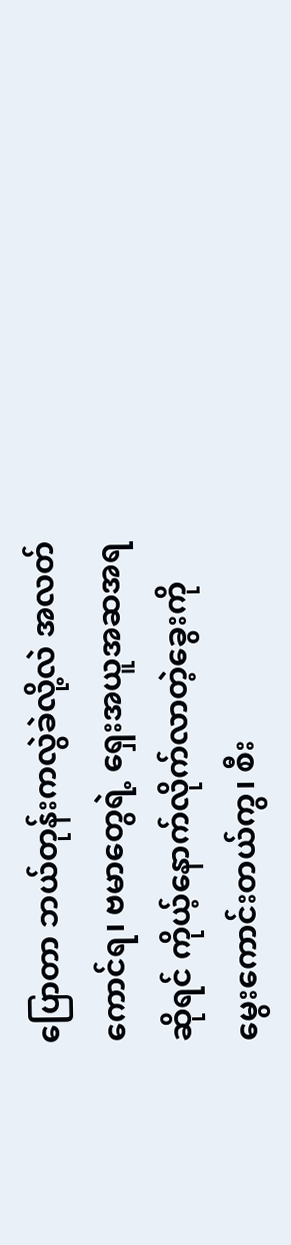ပြောတာ ဘယ်တုန်းကလွဲခဲလို့လဲ အလတ်ကောင်ရ၊ ဗမာတွေရဲ့ ရှေးအယူအဆအရဆိုရင် ကိုယ့်နောက်လိုက်လာတဲ့ခွေးကို မွေးကောင်းတယ်ကွ၊ စီး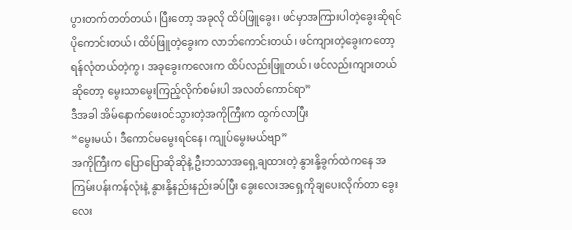ပွားတက်တတ်တယ်၊ ပြီးတော့ အခုလို ထိပ်ဖြူခွေး၊ ဖင်မှာအကြားပါတဲ့ခွေးဆိုရင် ပိုကောင်းတယ်၊ ထိပ်ဖြူတဲ့ခွေးက လာဘ်ကောင်းတယ်၊ ဖင်ကျားတဲ့ခွေးကတော့ ရန်လုံတယ်တဲ့ကွ၊ အခုခွေးကလေးက ထိပ်လည်းဖြူတယ်၊ ဖင်လည်းကျားတယ်ဆိုတော့ မွေးသာမွေးကြည့်လိုက်စမ်းပါ အလတ်ကောင်ရာ”
ဒီအခါ အိမ်နောက်ဖေးဝင်သွားတဲ့အကိုကြီးက ထွက်လာပြီး
“မွေးမယ်၊ ဒီကောင်မမွေးရင်နေ၊ ကျုပ်မွေးမယ်ဗျာ”
အကိုကြီးက ပြောပြောဆိုဆိုနဲ့ ဦးဘသာအရှေ့ချထားတဲ့ နွားနို့ခွက်ထဲကနေ အကြမ်းပန်းကန်လုံးနဲ့ နွားနို့နည်းနည်းခပ်ပြီး ခွေးလေးအရှေ့ကိုချပေးလိုက်တာ ခွေးလေး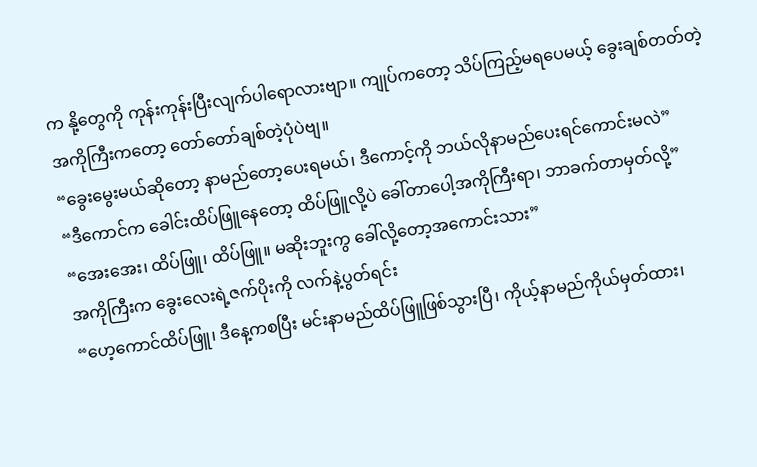က နို့တွေကို ကုန်းကုန်းပြီးလျက်ပါရောလားဗျာ။ ကျုပ်ကတော့ သိပ်ကြည့်မရပေမယ့် ခွေးချစ်တတ်တဲ့အကိုကြီးကတော့ တော်တော်ချစ်တဲ့ပုံပဲဗျ။
“ခွေးမွေးမယ်ဆိုတော့ နာမည်တော့ပေးရမယ်၊ ဒီကောင့်ကို ဘယ်လိုနာမည်ပေးရင်ကောင်းမလဲ”
“ဒီကောင်က ခေါင်းထိပ်ဖြူနေတော့ ထိပ်ဖြူလို့ပဲ ခေါ်တာပေါ့အကိုကြီးရာ၊ ဘာခက်တာမှတ်လို့”
“အေးအေး၊ ထိပ်ဖြူ၊ ထိပ်ဖြူ။ မဆိုးဘူးကွ ခေါ်လို့တော့အကောင်းသား”
အကိုကြီးက ခွေးလေးရဲ့ဇက်ပိုးကို လက်နဲ့ပွတ်ရင်း
“ဟေ့ကောင်ထိပ်ဖြူ၊ ဒီနေ့ကစပြီး မင်းနာမည်ထိပ်ဖြူဖြစ်သွားပြီ၊ ကိုယ့်နာမည်ကိုယ်မှတ်ထား၊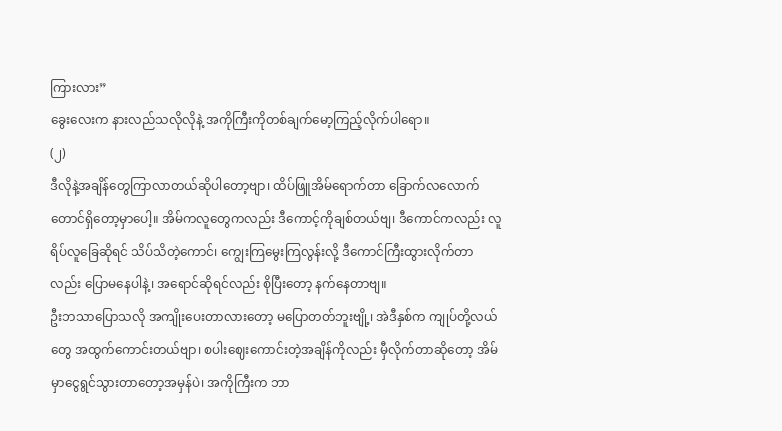ကြားလား”
ခွေးလေးက နားလည်သလိုလိုနဲ့ အကိုကြီးကိုတစ်ချက်မော့ကြည့်လိုက်ပါရော။
(၂)
ဒီလိုနဲ့အချိန်တွေကြာလာတယ်ဆိုပါတော့ဗျာ၊ ထိပ်ဖြူအိမ်ရောက်တာ ခြောက်လလောက်တောင်ရှိတော့မှာပေါ့။ အိမ်ကလူတွေကလည်း ဒီကောင့်ကိုချစ်တယ်ဗျ၊ ဒီကောင်ကလည်း လူရိပ်လူခြေဆိုရင် သိပ်သိတဲ့ကောင်၊ ကျွေးကြမွေးကြလွန်းလို့ ဒီကောင်ကြီးထွားလိုက်တာလည်း ပြောမနေပါနဲ့၊ အရောင်ဆိုရင်လည်း စိုပြီးတော့ နက်နေတာဗျ။
ဦးဘသာပြောသလို အကျိုးပေးတာလားတော့ မပြောတတ်ဘူးဗျို့၊ အဲဒီနှစ်က ကျုပ်တို့လယ်တွေ အထွက်ကောင်းတယ်ဗျာ၊ စပါးဈေးကောင်းတဲ့အချိန်ကိုလည်း မှီလိုက်တာဆိုတော့ အိမ်မှာငွေရွင်သွားတာတော့အမှန်ပဲ၊ အကိုကြီးက ဘာ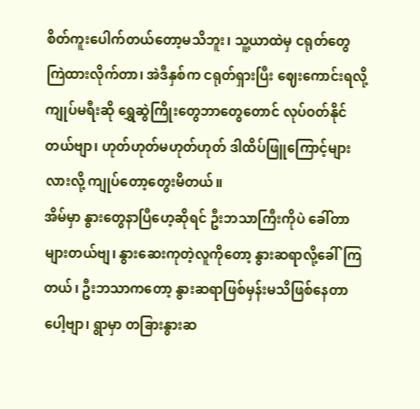စိတ်ကူးပေါက်တယ်တော့မသိဘူး၊ သူ့ယာထဲမှ ငရုတ်တွေကြဲထားလိုက်တာ၊ အဲဒီနှစ်က ငရုတ်ရှားပြီး ဈေးကောင်းရလို့ ကျုပ်မရီးဆို ရွှေဆွဲကြိုးတွေဘာတွေတောင် လုပ်ဝတ်နိုင်တယ်ဗျာ၊ ဟုတ်ဟုတ်မဟုတ်ဟုတ် ဒါထိပ်ဖြူကြောင့်များလားလို့ ကျုပ်တော့တွေးမိတယ်။
အိမ်မှာ နွားတွေနာပြီဟေ့ဆိုရင် ဦးဘသာကြီးကိုပဲ ခေါ်တာများတယ်ဗျ၊ နွားဆေးကုတဲ့လူကိုတော့ နွားဆရာလို့ခေါ်ကြတယ်၊ ဦးဘသာကတော့ နွားဆရာဖြစ်မှန်းမသိဖြစ်နေတာပေါ့ဗျာ၊ ရွာမှာ တခြားနွားဆ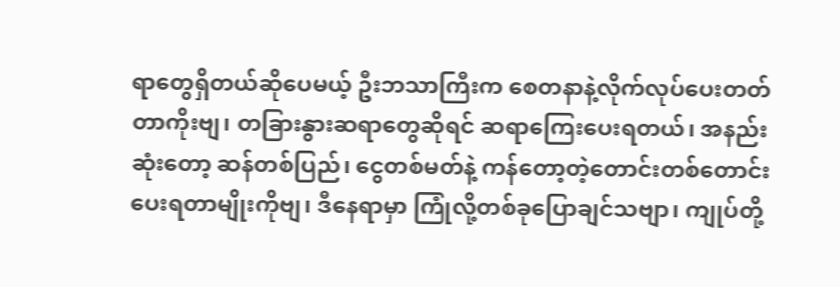ရာတွေရှိတယ်ဆိုပေမယ့် ဦးဘသာကြီးက စေတနာနဲ့လိုက်လုပ်ပေးတတ်တာကိုးဗျ၊ တခြားနွားဆရာတွေဆိုရင် ဆရာကြေးပေးရတယ်၊ အနည်းဆုံးတော့ ဆန်တစ်ပြည်၊ ငွေတစ်မတ်နဲ့ ကန်တော့တဲ့တောင်းတစ်တောင်းပေးရတာမျိုးကိုဗျ၊ ဒီနေရာမှာ ကြုံလို့တစ်ခုပြောချင်သဗျာ၊ ကျုပ်တို့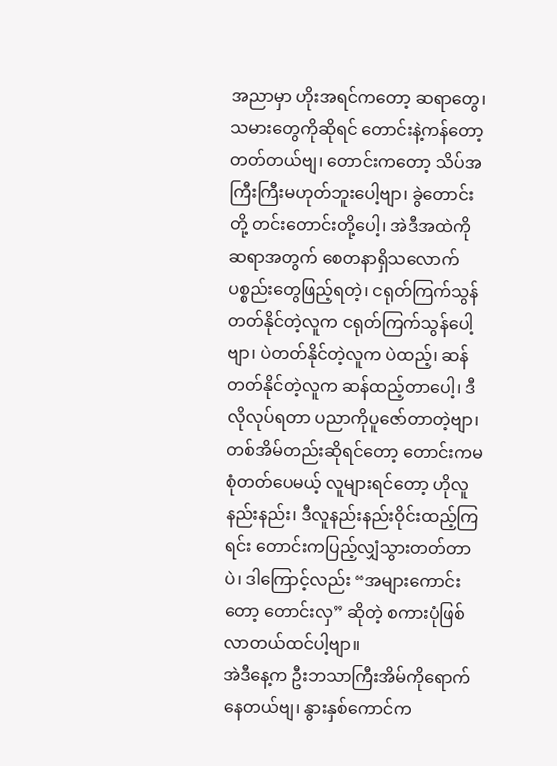အညာမှာ ဟိုးအရင်ကတော့ ဆရာတွေ၊ သမားတွေကိုဆိုရင် တောင်းနဲ့ကန်တော့တတ်တယ်ဗျ၊ တောင်းကတော့ သိပ်အကြီးကြီးမဟုတ်ဘူးပေါ့ဗျာ၊ ခွဲတောင်းတို့ တင်းတောင်းတို့ပေါ့၊ အဲဒီအထဲကို ဆရာအတွက် စေတနာရှိသလောက် ပစ္စည်းတွေဖြည့်ရတဲ့၊ ငရုတ်ကြက်သွန်တတ်နိုင်တဲ့လူက ငရုတ်ကြက်သွန်ပေါ့ဗျာ၊ ပဲတတ်နိုင်တဲ့လူက ပဲထည့်၊ ဆန်တတ်နိုင်တဲ့လူက ဆန်ထည့်တာပေါ့၊ ဒီလိုလုပ်ရတာ ပညာကိုပူဇော်တာတဲ့ဗျာ၊ တစ်အိမ်တည်းဆိုရင်တော့ တောင်းကမစုံတတ်ပေမယ့် လူများရင်တော့ ဟိုလူနည်းနည်း၊ ဒီလူနည်းနည်းဝိုင်းထည့်ကြရင်း တောင်းကပြည့်လျှံသွားတတ်တာပဲ၊ ဒါကြောင့်လည်း “အများကောင်းတော့ တောင်းလှ” ဆိုတဲ့ စကားပုံဖြစ်လာတယ်ထင်ပါ့ဗျာ။
အဲဒီနေ့က ဦးဘသာကြီးအိမ်ကိုရောက်နေတယ်ဗျ၊ နွားနှစ်ကောင်က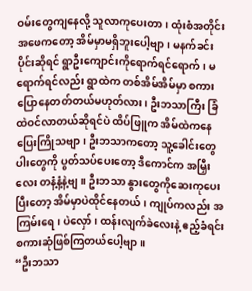ဝမ်းတွေကျနေလို့ သူလာကုပေးတာ၊ ထုံးစံအတိုင်း အဖေကတော့ အိမ်မှာမရှိဘူးပေါ့ဗျာ၊ မနက်ခင်းပိုင်းဆိုရင် ရွာဦးကျောင်းကိုရောက်ရင်ရောက်၊ မရောက်ရင်လည်း ရွာထဲက တစ်အိမ်အိမ်မှာ စကားပြောနေတတ်တယ်မဟုတ်လား၊ ဦးဘသာကြီး ခြံထဲဝင်လာတယ်ဆိုရင်ပဲ ထိပ်ဖြူက အိမ်ထဲကနေ ပြေးကြိုသဗျာ၊ ဦးဘသာကတော့ သူ့ခေါင်းတွေပါးတွေကို ပွတ်သပ်ပေးတော့ ဒီကောင်က အမြှီးလေး တနံ့နံ့နဲ့ဗျ။ ဦးဘသာ နွားတွေကိုဆေးကုပေးပြီးတော့ အိမ်မှာပဲထိုင်နေတယ်၊ ကျုပ်ကလည်း အကြမ်းရေ၊ ပဲလှော်၊ ထန်းလျက်ခဲလေးနဲ့ ဧည့်ခံရင်း စကားဆုံဖြစ်ကြတယ်ပေါ့ဗျာ။
“ဦးဘသာ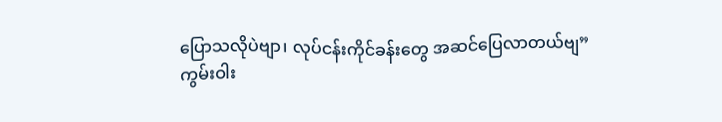ပြောသလိုပဲဗျာ၊ လုပ်ငန်းကိုင်ခန်းတွေ အဆင်ပြေလာတယ်ဗျ”
ကွမ်းဝါး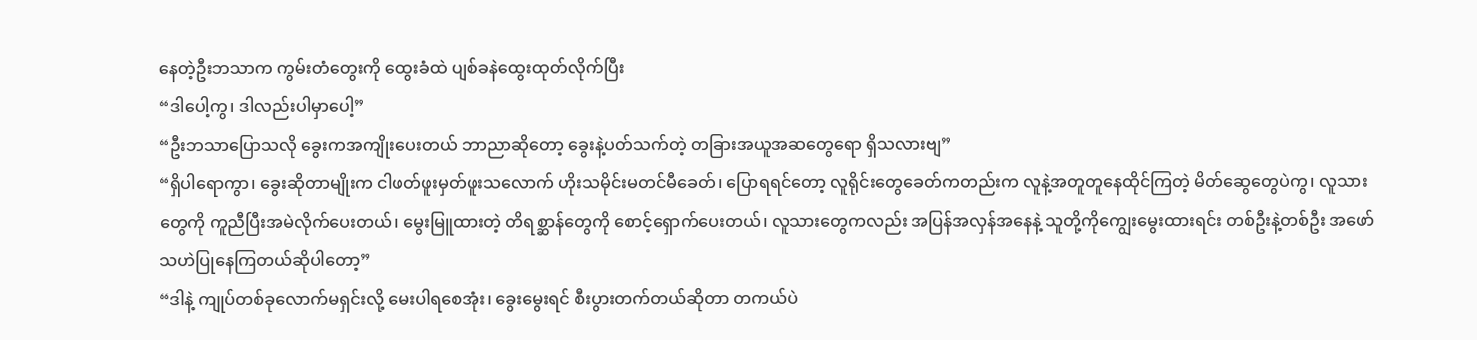နေတဲ့ဦးဘသာက ကွမ်းတံတွေးကို ထွေးခံထဲ ပျစ်ခနဲထွေးထုတ်လိုက်ပြီး
“ဒါပေါ့ကွ၊ ဒါလည်းပါမှာပေါ့”
“ဦးဘသာပြောသလို ခွေးကအကျိုးပေးတယ် ဘာညာဆိုတော့ ခွေးနဲ့ပတ်သက်တဲ့ တခြားအယူအဆတွေရော ရှိသလားဗျ”
“ရှိပါရောကွာ၊ ခွေးဆိုတာမျိုးက ငါဖတ်ဖူးမှတ်ဖူးသလောက် ဟိုးသမိုင်းမတင်မီခေတ်၊ ပြောရရင်တော့ လူရိုင်းတွေခေတ်ကတည်းက လူနဲ့အတူတူနေထိုင်ကြတဲ့ မိတ်ဆွေတွေပဲကွ၊ လူသားတွေကို ကူညီပြီးအမဲလိုက်ပေးတယ်၊ မွေးမြူထားတဲ့ တိရစ္ဆာန်တွေကို စောင့်ရှောက်ပေးတယ်၊ လူသားတွေကလည်း အပြန်အလှန်အနေနဲ့ သူတို့ကိုကျွေးမွေးထားရင်း တစ်ဦးနဲ့တစ်ဦး အဖော်သဟဲပြုနေကြတယ်ဆိုပါတော့”
“ဒါနဲ့ ကျုပ်တစ်ခုလောက်မရှင်းလို့ မေးပါရစေအုံး၊ ခွေးမွေးရင် စီးပွားတက်တယ်ဆိုတာ တကယ်ပဲ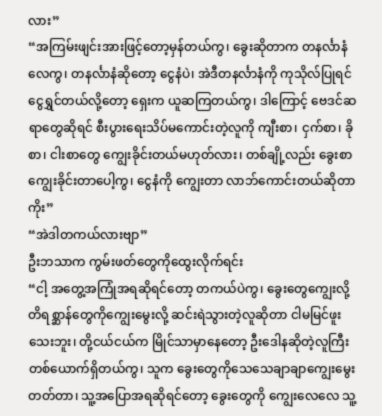လား”
“အကြမ်းဖျင်းအားဖြင့်တော့မှန်တယ်ကွ၊ ခွေးဆိုတာက တနင်္လာနံလေကွ၊ တနင်္လာနံဆိုတော့ ငွေနံပဲ၊ အဲဒီတနင်္လာနံကို ကုသိုလ်ပြုရင် ငွေရွှင်တယ်လို့တော့ ရှေးက ယူဆကြတယ်ကွ၊ ဒါကြောင့် ဗေဒင်ဆရာတွေဆိုရင် စီးပွားရေးသိပ်မကောင်းတဲ့လူကို ကျီးစာ၊ ငှက်စာ၊ ခိုစာ၊ ငါးစာတွေ ကျွေးခိုင်းတယ်မဟုတ်လား၊ တစ်ချို့လည်း ခွေးစာကျွေးခိုင်းတာပေါ့ကွ၊ ငွေနံကို ကျွေးတာ လာဘ်ကောင်းတယ်ဆိုတာကိုး”
“အဲဒါတကယ်လားဗျာ”
ဦးဘသာက ကွမ်းဖတ်တွေကိုထွေးလိုက်ရင်း
“ငါ့ အတွေ့အကြုံအရဆိုရင်တော့ တကယ်ပဲကွ၊ ခွေးတွေကျွေးလို့ တိရစ္ဆာန်တွေကိုကျွေးမွေးလို့ ဆင်းရဲသွားတဲ့လူဆိုတာ ငါမမြင်ဖူးသေးဘူး၊ တို့ငယ်ငယ်က မြိုင်သာမှာနေတော့ ဦးဒေါနဆိုတဲ့လူကြီးတစ်ယောက်ရှိတယ်ကွ၊ သူက ခွေးတွေကိုသေသေချာချာကျွေးမွေးတတ်တာ၊ သူ့အပြောအရဆိုရင်တော့ ခွေးတွေကို ကျွေးလေလေ သူ့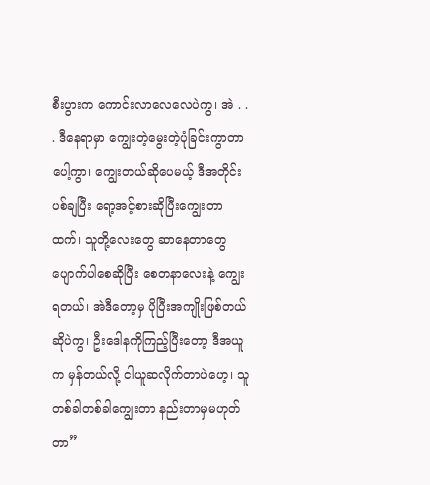စီးပွားက ကောင်းလာလေလေပဲကွ၊ အဲ . . . ဒီနေရာမှာ ကျွေးတဲ့မွေးတဲ့ပုံခြင်းကွာတာပေါ့ကွာ၊ ကျွေးတယ်ဆိုပေမယ့် ဒီအတိုင်းပစ်ချပြီး ရော့အင့်စားဆိုပြီးကျွေးတာထက်၊ သူတို့လေးတွေ ဆာနေတာတွေပျောက်ပါစေဆိုပြီး စေတနာလေးနဲ့ ကျွေးရတယ်၊ အဲဒီတော့မှ ပိုပြီးအကျိုးဖြစ်တယ်ဆိုပဲကွ၊ ဦးဒေါနကိုကြည့်ပြီးတော့ ဒီအယူက မှန်တယ်လို့ ငါယူဆလိုက်တာပဲဟေ့၊ သူတစ်ခါတစ်ခါကျွေးတာ နည်းတာမှမဟုတ်တာ”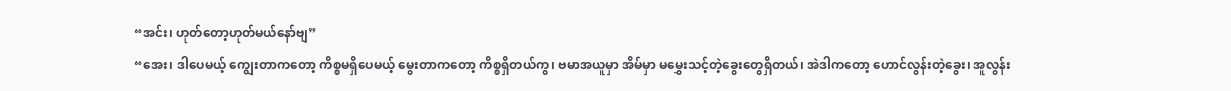“အင်း၊ ဟုတ်တော့ဟုတ်မယ်နော်ဗျ”
“အေး၊ ဒါပေမယ့် ကျွေးတာကတော့ ကိစ္စမရှိပေမယ့် မွေးတာကတော့ ကိစ္စရှိတယ်ကွ၊ ဗမာအယူမှာ အိမ်မှာ မမွှေးသင့်တဲ့ခွေးတွေရှိတယ်၊ အဲဒါကတော့ ဟောင်လွန်းတဲ့ခွေး၊ အူလွန်း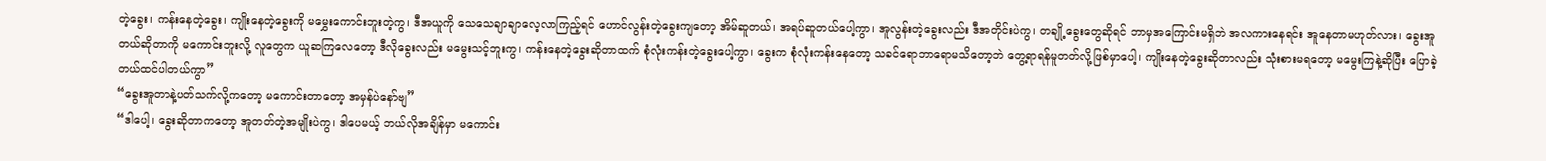တဲ့ခွေး၊ ကန်းနေတဲ့ခွေး၊ ကျိုးနေတဲ့ခွေးကို မမွှေးကောင်းဘူးတဲ့ကွ၊ ဒီအယူကို သေသေချာချာလေ့လာကြည့်ရင် ဟောင်လွန်းတဲ့ခွေးကျတော့ အိမ်ဆူတယ်၊ အရပ်ဆူတယ်ပေါ့ကွာ၊ အူလွန်းတဲ့ခွေးလည်း ဒီအတိုင်းပဲကွ၊ တချို့ခွေးတွေဆိုရင် ဘာမှအကြောင်းမရှိဘဲ အလကားနေရင်း အူနေတာမဟုတ်လား၊ ခွေးအူတယ်ဆိုတာကို မကောင်းဘူးလို့ လူတွေက ယူဆကြလေတော့ ဒီလိုခွေးလည်း မမွေးသင့်ဘူးကွ၊ ကန်းနေတဲ့ခွေးဆိုတာထက် စုံလုံးကန်းတဲ့ခွေးပေါ့ကွာ၊ ခွေးက စုံလုံးကန်းနေတော့ သခင်ရောဘာရောမသိတော့ဘဲ တွေ့ရာရန်မူတတ်လို့ဖြစ်မှာပေါ့၊ ကျိုးနေတဲ့ခွေးဆိုတာလည်း သုံးစားမရတော့ မမွေးကြနဲ့ဆိုပြီး ပြောခဲ့တယ်ထင်ပါတယ်ကွာ”
“ခွေးအူတာနဲ့ပတ်သက်လို့ကတော့ မကောင်းတာတော့ အမှန်ပဲနော်ဗျ”
“ဒါပေါ့၊ ခွေးဆိုတာကတော့ အူတတ်တဲ့အမျိုးပဲကွ၊ ဒါပေမယ့် ဘယ်လိုအချိန်မှာ မကောင်း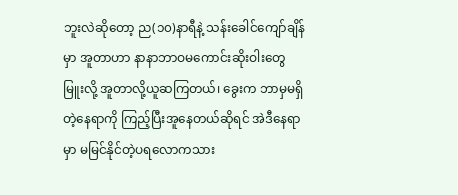ဘူးလဲဆိုတော့ ည(၁၀)နာရီနဲ့ သန်းခေါင်ကျော်ချိန်မှာ အူတာဟာ နာနာဘာဝမကောင်းဆိုးဝါးတွေ မြူးလို့ အူတာလို့ယူဆကြတယ်၊ ခွေးက ဘာမှမရှိတဲ့နေရာကို ကြည့်ပြီးအူနေတယ်ဆိုရင် အဲဒီနေရာမှာ မမြင်နိုင်တဲ့ပရလောကသား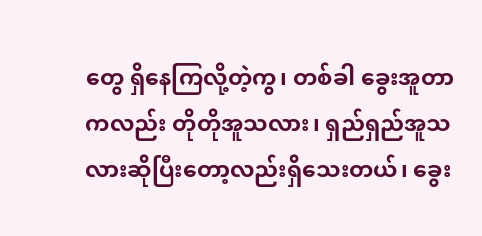တွေ ရှိနေကြလို့တဲ့ကွ၊ တစ်ခါ ခွေးအူတာကလည်း တိုတိုအူသလား၊ ရှည်ရှည်အူသလားဆိုပြီးတော့လည်းရှိသေးတယ်၊ ခွေး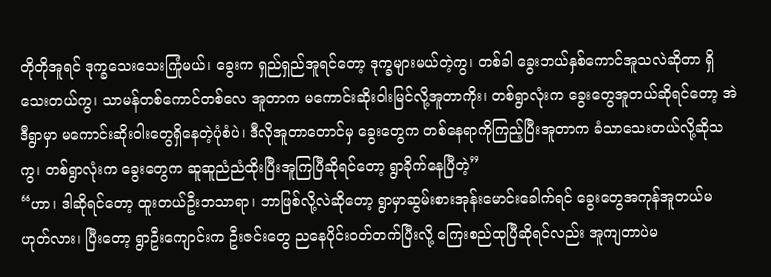တိုတိုအူရင် ဒုက္ခသေးသေးကြုံမယ်၊ ခွေးက ရှည်ရှည်အူရင်တော့ ဒုက္ခများမယ်တဲ့ကွ၊ တစ်ခါ ခွေးဘယ်နှစ်ကောင်အူသလဲဆိုတာ ရှိသေးတယ်ကွ၊ သာမန်တစ်ကောင်တစ်လေ အူတာက မကောင်းဆိုးဝါးမြင်လို့အူတာကိုး၊ တစ်ရွာလုံးက ခွေးတွေအူတယ်ဆိုရင်တော့ အဲဒီရွာမှာ မကောင်းဆိုးဝါးတွေရှိနေတဲ့ပုံစံပဲ၊ ဒီလိုအူတာတောင်မှ ခွေးတွေက တစ်နေရာကိုကြည့်ပြီးအူတာက ခံသာသေးတယ်လို့ဆိုသကွ၊ တစ်ရွာလုံးက ခွေးတွေက ဆူဆူညံညံထိုးပြီးအူကြပြီဆိုရင်တော့ ရွာခိုက်နေပြီတဲ့”
“ဟာ၊ ဒါဆိုရင်တော့ ထူးတယ်ဦးဘသာရာ၊ ဘာဖြစ်လို့လဲဆိုတော့ ရွာမှာဆွမ်းစားအုန်းမောင်းခေါက်ရင် ခွေးတွေအကုန်အူတယ်မဟုတ်လား၊ ပြီးတော့ ရွာဦးကျောင်းက ဦးဇင်းတွေ ညနေပိုင်းဝတ်တက်ပြီးလို့ ကြေးစည်ထုပြီဆိုရင်လည်း အူကျတာပဲမ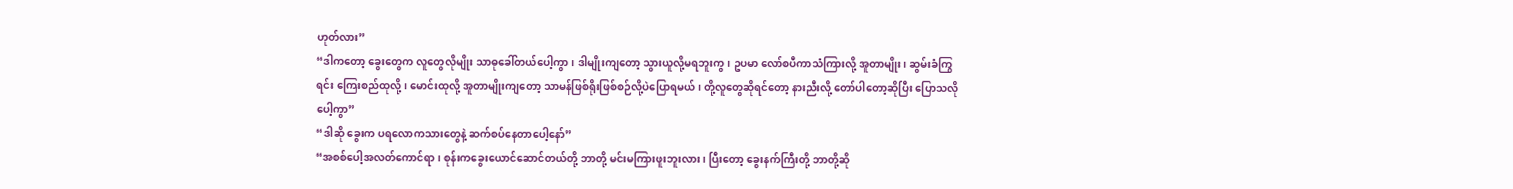ဟုတ်လား”
“ဒါကတော့ ခွေးတွေက လူတွေလိုမျိုး သာဓုခေါ်တယ်ပေါ့ကွာ၊ ဒါမျိုးကျတော့ သွားယူလို့မရဘူးကွ၊ ဥပမာ လော်စပီကာသံကြားလို့ အူတာမျိုး၊ ဆွမ်းခံကြွရင်း ကြေးစည်ထုလို့၊ မောင်းထုလို့ အူတာမျိုးကျတော့ သာမန်ဖြစ်ရိုးဖြစ်စဉ်လို့ပဲပြောရမယ်၊ တို့လူတွေဆိုရင်တော့ နားညီးလို့ တော်ပါတော့ဆိုပြီး ပြောသလိုပေါ့ကွာ”
“ဒါဆို ခွေးက ပရလောကသားတွေနဲ့ ဆက်စပ်နေတာပေါ့နော်”
“အစစ်ပေါ့အလတ်ကောင်ရာ၊ စုန်းကခွေးယောင်ဆောင်တယ်တို့ ဘာတို့ မင်းမကြားဖူးဘူးလား၊ ပြီးတော့ ခွေးနက်ကြီးတို့ ဘာတို့ဆို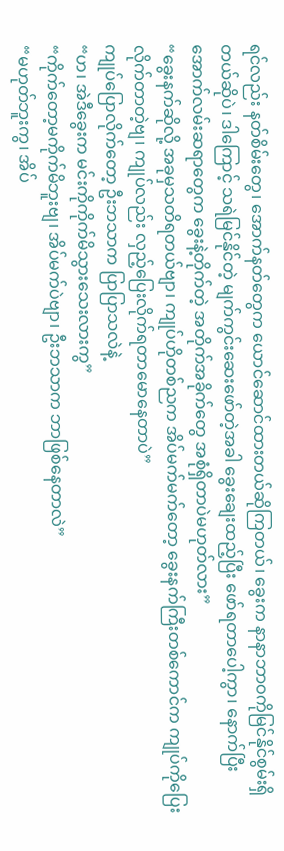ရင်လည်း နတ်စိမ်းတွေ၊ အောက်နတ်တွေက ယောင်ဆောင်ထားတယ်ဆိုကြတယ်၊ ခွေးက နာနာဘာဝကိုမြင်နိုင်စွမ်းရှိတယ်ဆိုပဲ၊ ဒါကြောင့် သရဲမြင်နိုင်တဲ့ မျက်ကွင်းဆေးဖော်တဲ့အခါ ခွေးချေးထည့်ပြီး ဖော်ရတာပေါ့ကွာ၊ နောက်ပြီး အောက်လမ်းဆရာတွေက ခွေးနဲ့တိုက်တဲ့ အတိုက်အခိုက်တွေ အစုံရှိတာပဲမဟုတ်လား”
“ခွေးနက်ဆိုလို့ အခုမှသတိရတယ်ဗျာ၊ ကျုပ်ဟိုတစ်ညက အိပ်မက်မက်တော့ ခွေးနက်ကြီးတစ်ကောင်က ကျုပ်ကိုပြေးလိုက်တာတဲ့ဗျ၊ ကျုပ်လည်း လှည့်ပြေးလိုက်ရတာမောနေတာပဲ”
ကျုပ်ပြောလိုက်တော့ ဦးဘသာက ပြာပြာသလဲနဲ့
“ဟ၊ အဲဒီခွေးက မင်းကိုကိုက်မိသွားသေးလားကွ”
“ကိုက်တော့မကိုက်မိဘူးဗျ၊ အိပ်မက်ပဲဗျာ၊ ဦးဘသာက ဘာဖြစ်နေတာလဲ”
“မဟုတ်ဘူးကွ၊ အိပ်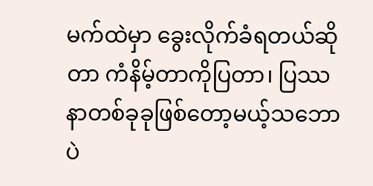မက်ထဲမှာ ခွေးလိုက်ခံရတယ်ဆိုတာ ကံနိမ့်တာကိုပြတာ၊ ပြဿနာတစ်ခုခုဖြစ်တော့မယ့်သဘောပဲ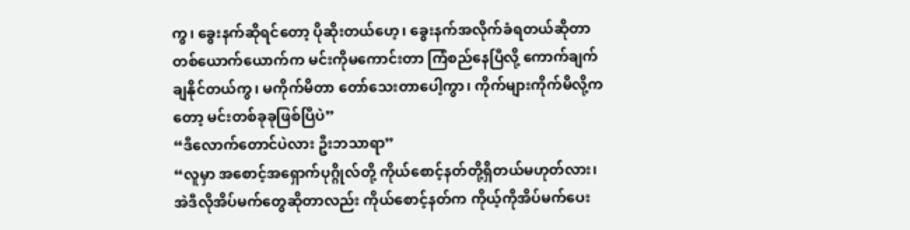ကွ၊ ခွေးနက်ဆိုရင်တော့ ပိုဆိုးတယ်ဟေ့၊ ခွေးနက်အလိုက်ခံရတယ်ဆိုတာ တစ်ယောက်ယောက်က မင်းကိုမကောင်းတာ ကြံစည်နေပြီလို့ ကောက်ချက်ချနိုင်တယ်ကွ၊ မကိုက်မိတာ တော်သေးတာပေါ့ကွာ၊ ကိုက်များကိုက်မိလို့ကတော့ မင်းတစ်ခုခုဖြစ်ပြီပဲ”
“ဒီလောက်တောင်ပဲလား ဦးဘသာရာ”
“လူမှာ အစောင့်အရှောက်ပုဂ္ဂိုလ်တို့ ကိုယ်စောင့်နတ်တို့ရှိတယ်မဟုတ်လား၊ အဲဒီလိုအိပ်မက်တွေဆိုတာလည်း ကိုယ်စောင့်နတ်က ကိုယ့်ကိုအိပ်မက်ပေး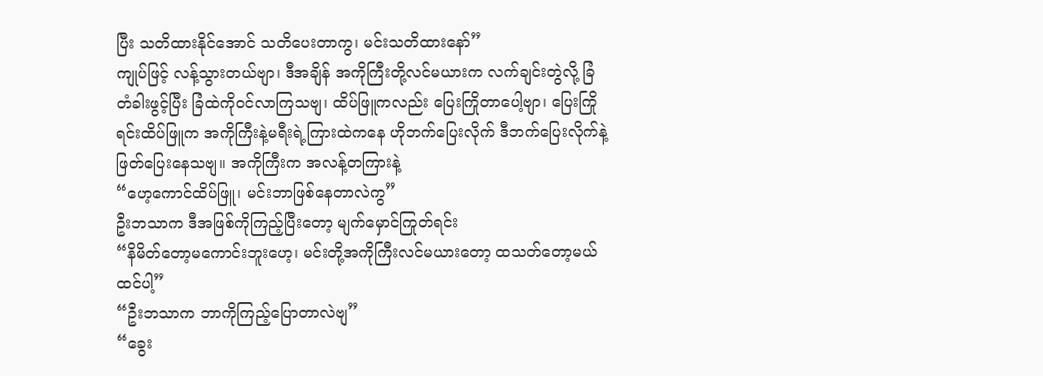ပြီး သတိထားနိုင်အောင် သတိပေးတာကွ၊ မင်းသတိထားနော်”
ကျုပ်ဖြင့် လန့်သွားတယ်ဗျာ၊ ဒီအချိန် အကိုကြီးတို့လင်မယားက လက်ချင်းတွဲလို့ ခြံတံခါးဖွင့်ပြီး ခြံထဲကိုဝင်လာကြသဗျ၊ ထိပ်ဖြူကလည်း ပြေးကြိုတာပေါ့ဗျာ၊ ပြေးကြိုရင်းထိပ်ဖြူက အကိုကြီးနဲ့မရီးရဲ့ကြားထဲကနေ ဟိုဘက်ပြေးလိုက် ဒီဘက်ပြေးလိုက်နဲ့ ဖြတ်ပြေးနေသဗျ။ အကိုကြီးက အလန့်တကြားနဲ့
“ဟေ့ကောင်ထိပ်ဖြူ၊ မင်းဘာဖြစ်နေတာလဲကွ”
ဦးဘသာက ဒီအဖြစ်ကိုကြည့်ပြီးတော့ မျက်မှောင်ကြုတ်ရင်း
“နိမိတ်တော့မကောင်းဘူးဟေ့၊ မင်းတို့အကိုကြီးလင်မယားတော့ ထသတ်တော့မယ်ထင်ပါ့”
“ဦးဘသာက ဘာကိုကြည့်ပြောတာလဲဗျ”
“ခွေး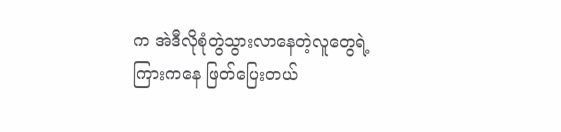က အဲဒီလိုစုံတွဲသွားလာနေတဲ့လူတွေရဲ့ကြားကနေ ဖြတ်ပြေးတယ်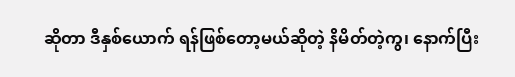ဆိုတာ ဒီနှစ်ယောက် ရန်ဖြစ်တော့မယ်ဆိုတဲ့ နိမိတ်တဲ့ကွ၊ နောက်ပြီး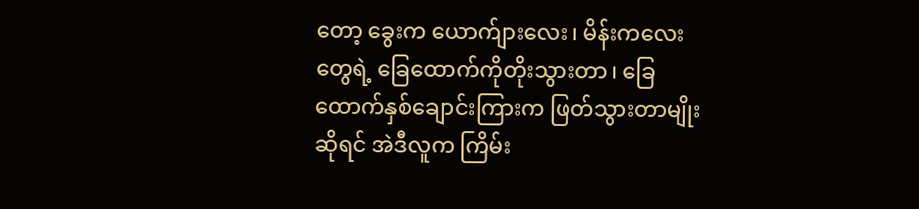တော့ ခွေးက ယောက်ျားလေး၊ မိန်းကလေးတွေရဲ့ ခြေထောက်ကိုတိုးသွားတာ၊ ခြေထောက်နှစ်ချောင်းကြားက ဖြတ်သွားတာမျိုးဆိုရင် အဲဒီလူက ကြိမ်း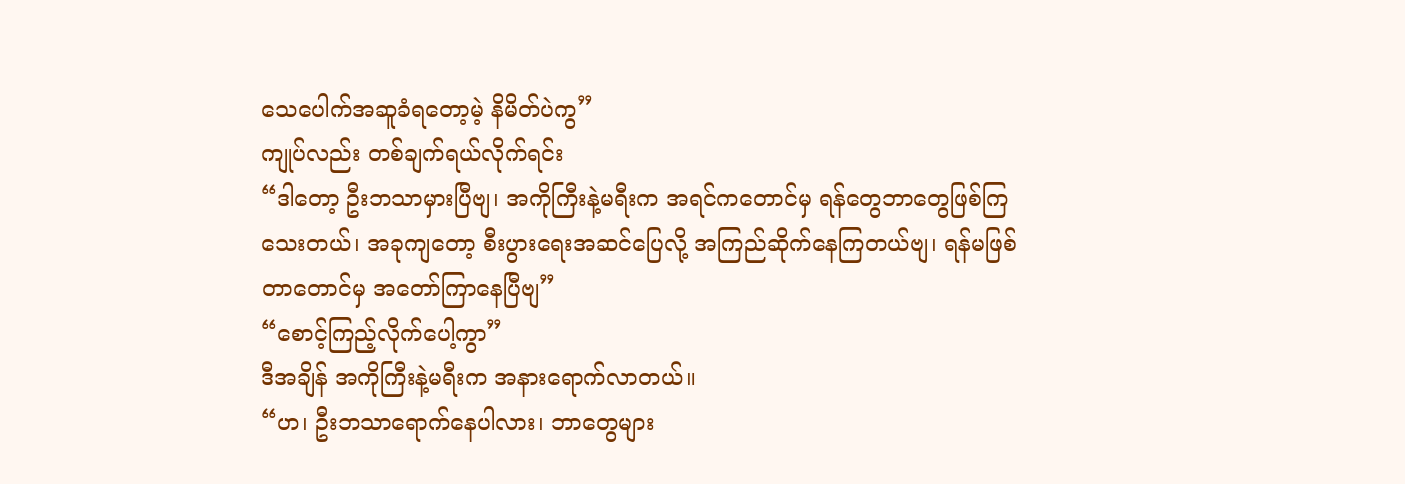သေပေါက်အဆူခံရတော့မဲ့ နိမိတ်ပဲကွ”
ကျုပ်လည်း တစ်ချက်ရယ်လိုက်ရင်း
“ဒါတော့ ဦးဘသာမှားပြီဗျ၊ အကိုကြီးနဲ့မရီးက အရင်ကတောင်မှ ရန်တွေဘာတွေဖြစ်ကြသေးတယ်၊ အခုကျတော့ စီးပွားရေးအဆင်ပြေလို့ အကြည်ဆိုက်နေကြတယ်ဗျ၊ ရန်မဖြစ်တာတောင်မှ အတော်ကြာနေပြီဗျ”
“စောင့်ကြည့်လိုက်ပေါ့ကွာ”
ဒီအချိန် အကိုကြီးနဲ့မရီးက အနားရောက်လာတယ်။
“ဟ၊ ဦးဘသာရောက်နေပါလား၊ ဘာတွေများ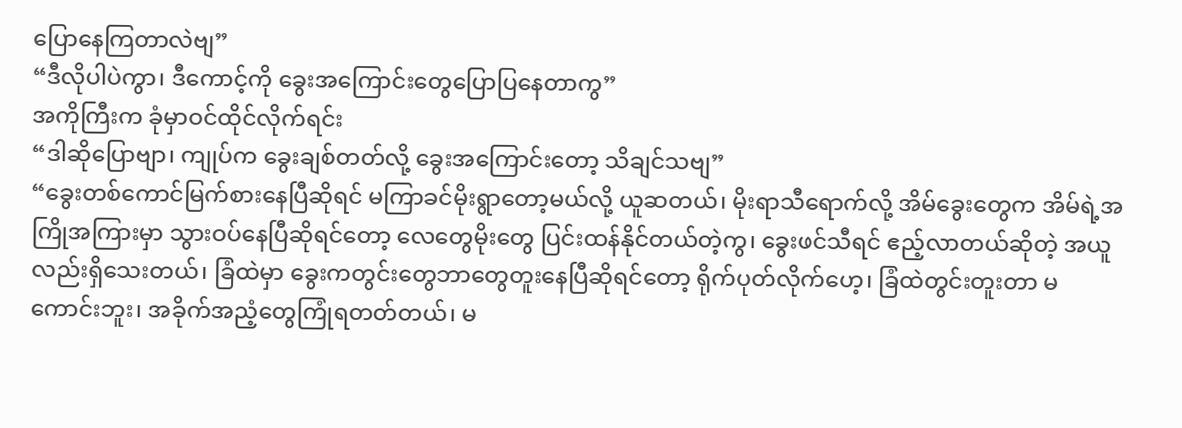ပြောနေကြတာလဲဗျ”
“ဒီလိုပါပဲကွာ၊ ဒီကောင့်ကို ခွေးအကြောင်းတွေပြောပြနေတာကွ”
အကိုကြီးက ခုံမှာဝင်ထိုင်လိုက်ရင်း
“ဒါဆိုပြောဗျာ၊ ကျုပ်က ခွေးချစ်တတ်လို့ ခွေးအကြောင်းတော့ သိချင်သဗျ”
“ခွေးတစ်ကောင်မြက်စားနေပြီဆိုရင် မကြာခင်မိုးရွာတော့မယ်လို့ ယူဆတယ်၊ မိုးရာသီရောက်လို့ အိမ်ခွေးတွေက အိမ်ရဲ့အကြိုအကြားမှာ သွားဝပ်နေပြီဆိုရင်တော့ လေတွေမိုးတွေ ပြင်းထန်နိုင်တယ်တဲ့ကွ၊ ခွေးဖင်သီရင် ဧည့်လာတယ်ဆိုတဲ့ အယူလည်းရှိသေးတယ်၊ ခြံထဲမှာ ခွေးကတွင်းတွေဘာတွေတူးနေပြီဆိုရင်တော့ ရိုက်ပုတ်လိုက်ဟေ့၊ ခြံထဲတွင်းတူးတာ မကောင်းဘူး၊ အခိုက်အညံ့တွေကြုံရတတ်တယ်၊ မ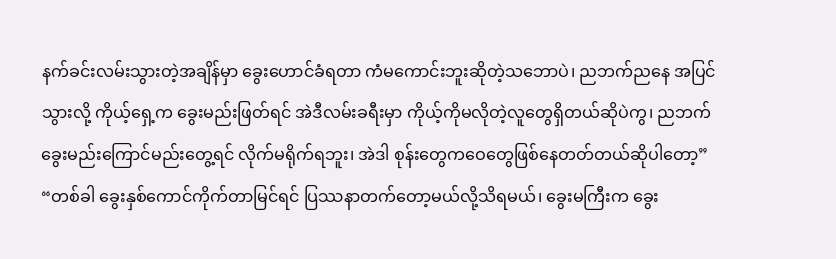နက်ခင်းလမ်းသွားတဲ့အချိန်မှာ ခွေးဟောင်ခံရတာ ကံမကောင်းဘူးဆိုတဲ့သဘောပဲ၊ ညဘက်ညနေ အပြင်သွားလို့ ကိုယ့်ရှေ့က ခွေးမည်းဖြတ်ရင် အဲဒီလမ်းခရီးမှာ ကိုယ့်ကိုမလိုတဲ့လူတွေရှိတယ်ဆိုပဲကွ၊ ညဘက်ခွေးမည်းကြောင်မည်းတွေ့ရင် လိုက်မရိုက်ရဘူး၊ အဲဒါ စုန်းတွေကဝေတွေဖြစ်နေတတ်တယ်ဆိုပါတော့”
“တစ်ခါ ခွေးနှစ်ကောင်ကိုက်တာမြင်ရင် ပြဿနာတက်တော့မယ်လို့သိရမယ်၊ ခွေးမကြီးက ခွေး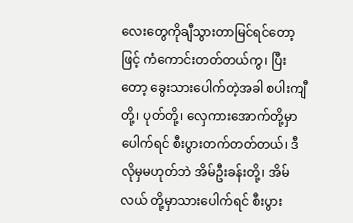လေးတွေကိုချီသွားတာမြင်ရင်တော့ဖြင့် ကံကောင်းတတ်တယ်ကွ၊ ပြီးတော့ ခွေးသားပေါက်တဲ့အခါ စပါးကျီတို့၊ ပုတ်တို့၊ လှေကားအောက်တို့မှာပေါက်ရင် စီးပွားတက်တတ်တယ်၊ ဒီလိုမှမဟုတ်ဘဲ အိမ်ဦးခန်းတို့၊ အိမ်လယ် တို့မှာသားပေါက်ရင် စီးပွား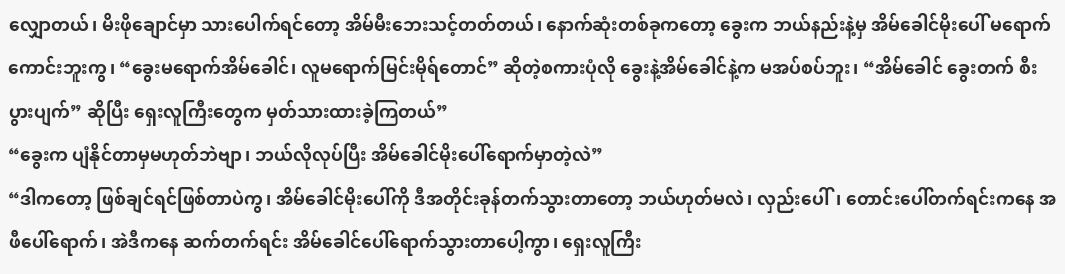လျှောတယ်၊ မိးဖိုချောင်မှာ သားပေါက်ရင်တော့ အိမ်မီးဘေးသင့်တတ်တယ်၊ နောက်ဆုံးတစ်ခုကတော့ ခွေးက ဘယ်နည်းနဲ့မှ အိမ်ခေါင်မိုးပေါ် မရောက်ကောင်းဘူးကွ၊ “ခွေးမရောက်အိမ်ခေါင်၊ လူမရောက်မြင်းမိုရ်တောင်” ဆိုတဲ့စကားပုံလို ခွေးနဲ့အိမ်ခေါင်နဲ့က မအပ်စပ်ဘူး၊ “အိမ်ခေါင် ခွေးတက် စီးပွားပျက်” ဆိုပြီး ရှေးလူကြီးတွေက မှတ်သားထားခဲ့ကြတယ်”
“ခွေးက ပျံနိုင်တာမှမဟုတ်ဘဲဗျာ၊ ဘယ်လိုလုပ်ပြီး အိမ်ခေါင်မိုးပေါ်ရောက်မှာတဲ့လဲ”
“ဒါကတော့ ဖြစ်ချင်ရင်ဖြစ်တာပဲကွ၊ အိမ်ခေါင်မိုးပေါ်ကို ဒီအတိုင်းခုန်တက်သွားတာတော့ ဘယ်ဟုတ်မလဲ၊ လှည်းပေါ်၊ တောင်းပေါ်တက်ရင်းကနေ အဖီပေါ်ရောက်၊ အဲဒီကနေ ဆက်တက်ရင်း အိမ်ခေါင်ပေါ်ရောက်သွားတာပေါ့ကွာ၊ ရှေးလူကြီး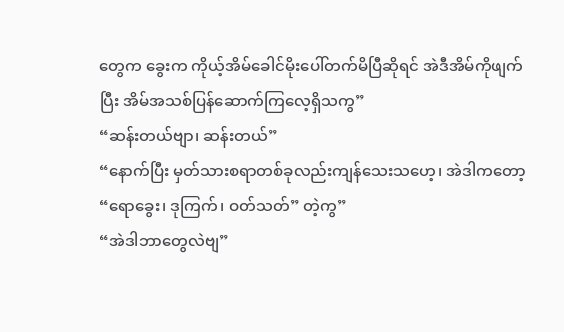တွေက ခွေးက ကိုယ့်အိမ်ခေါင်မိုးပေါ်တက်မိပြီဆိုရင် အဲဒီအိမ်ကိုဖျက်ပြီး အိမ်အသစ်ပြန်ဆောက်ကြလေ့ရှိသကွ”
“ဆန်းတယ်ဗျာ၊ ဆန်းတယ်”
“နောက်ပြီး မှတ်သားစရာတစ်ခုလည်းကျန်သေးသဟေ့၊ အဲဒါကတော့ “ရောခွေး၊ ဒုကြက်၊ ဝတ်သတ်” တဲ့ကွ”
“အဲဒါဘာတွေလဲဗျ”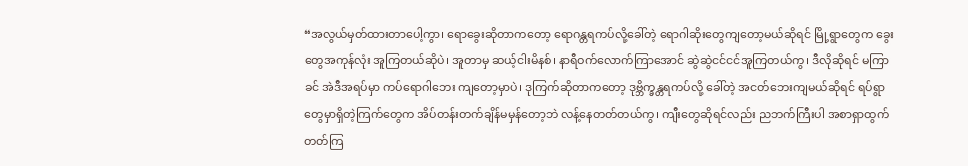“အလွယ်မှတ်ထားတာပေါ့ကွာ၊ ရောခွေးဆိုတာကတော့ ရောဂန္တရကပ်လို့ခေါ်တဲ့ ရောဂါဆိုးတွေကျတော့မယ်ဆိုရင် မြို့ရွာတွေက ခွေးတွေအကုန်လုံး အူကြတယ်ဆိုပဲ၊ အူတာမှ ဆယ့်ငါးမိနစ်၊ နာရီဝက်လောက်ကြာအောင် ဆွဲဆွဲငင်ငင်အူကြတယ်ကွ၊ ဒီလိုဆိုရင် မကြာခင် အဲဒီအရပ်မှာ ကပ်ရောဂါဘေး ကျတော့မှာပဲ၊ ဒုကြက်ဆိုတာကတော့ ဒုဗ္ဘိက္ခန္တရကပ်လို့ ခေါ်တဲ့ အငတ်ဘေးကျမယ်ဆိုရင် ရပ်ရွာတွေမှာရှိတဲ့ကြက်တွေက အိပ်တန်းတက်ချိန်မမှန်တော့ဘဲ လန့်နေတတ်တယ်ကွ၊ ကျီးတွေဆိုရင်လည်း ညဘက်ကြီးပါ အစာရှာထွက်တတ်ကြ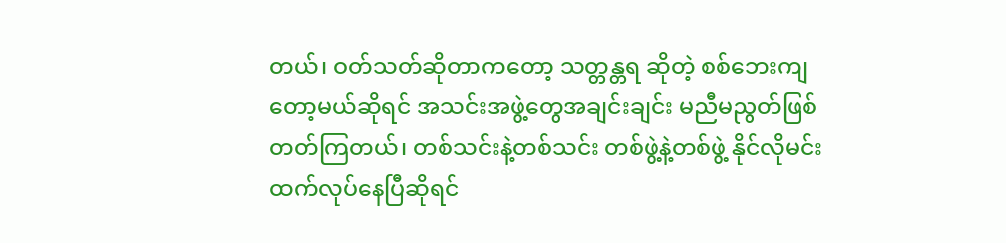တယ်၊ ဝတ်သတ်ဆိုတာကတော့ သတ္တန္တရ ဆိုတဲ့ စစ်ဘေးကျတော့မယ်ဆိုရင် အသင်းအဖွဲ့တွေအချင်းချင်း မညီမညွတ်ဖြစ်တတ်ကြတယ်၊ တစ်သင်းနဲ့တစ်သင်း တစ်ဖွဲ့နဲ့တစ်ဖွဲ့ နိုင်လိုမင်းထက်လုပ်နေပြီဆိုရင်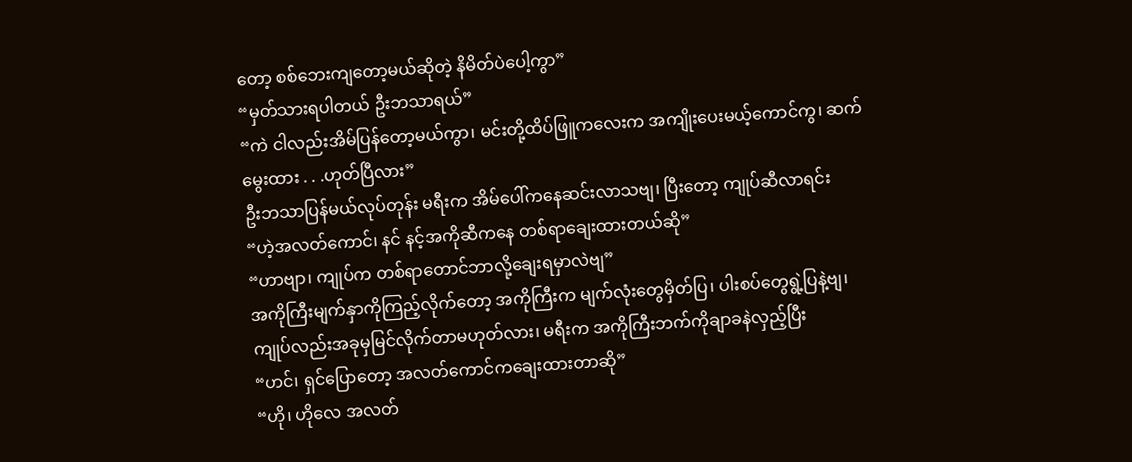တော့ စစ်ဘေးကျတော့မယ်ဆိုတဲ့ နိမိတ်ပဲပေါ့ကွာ”
“မှတ်သားရပါတယ် ဦးဘသာရယ်”
“ကဲ ငါလည်းအိမ်ပြန်တော့မယ်ကွာ၊ မင်းတို့ထိပ်ဖြူကလေးက အကျိုးပေးမယ့်ကောင်ကွ၊ ဆက်မွေးထား . . .ဟုတ်ပြီလား”
ဦးဘသာပြန်မယ်လုပ်တုန်း မရီးက အိမ်ပေါ်ကနေဆင်းလာသဗျ၊ ပြီးတော့ ကျုပ်ဆီလာရင်း
“ဟဲ့အလတ်ကောင်၊ နင် နင့်အကိုဆီကနေ တစ်ရာချေးထားတယ်ဆို”
“ဟာဗျာ၊ ကျုပ်က တစ်ရာတောင်ဘာလို့ချေးရမှာလဲဗျ”
အကိုကြီးမျက်နှာကိုကြည့်လိုက်တော့ အကိုကြီးက မျက်လုံးတွေမှိတ်ပြ၊ ပါးစပ်တွေရွဲ့ပြနဲ့ဗျ၊ ကျုပ်လည်းအခုမှမြင်လိုက်တာမဟုတ်လား၊ မရီးက အကိုကြီးဘက်ကိုချာခနဲလှည့်ပြီး
“ဟင်၊ ရှင်ပြောတော့ အလတ်ကောင်ကချေးထားတာဆို”
“ဟို၊ ဟိုလေ အလတ်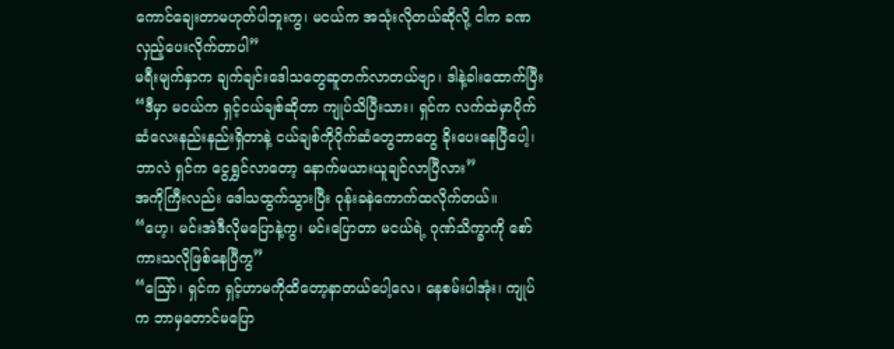ကောင်ချေးတာမဟုတ်ပါဘူးကွ၊ မငယ်က အသုံးလိုတယ်ဆိုလို့ ငါက ခဏလှည့်ပေးလိုက်တာပါ”
မရီးမျက်နှာက ချက်ချင်းဒေါသတွေဆူတက်လာတယ်ဗျာ၊ ဒါနဲ့ခါးထောက်ပြီး
“ဒီမှာ မငယ်က ရှင့်ငယ်ချစ်ဆိုတာ ကျုပ်သိပြီးသား၊ ရှင်က လက်ထဲမှာပိုက်ဆံလေးနည်းနည်းရှိတာနဲ့ ငယ်ချစ်ကိုပိုက်ဆံတွေဘာတွေ ခိုးပေးနေပြီပေါ့၊ ဘာလဲ ရှင်က ငွေရွှင်လာတော့ နောက်မယားယူချင်လာပြီလား”
အကိုကြီးလည်း ဒေါသထွက်သွားပြီး ဝုန်းခနဲကောက်ထလိုက်တယ်။
“ဟေ့၊ မင်းအဲဒီလိုမပြောနဲ့ကွ၊ မင်းပြောတာ မငယ်ရဲ့ ဂုဏ်သိက္ခာကို စော်ကားသလိုဖြစ်နေပြီကွ”
“သြော်၊ ရှင်က ရှင့်ဟာမကိုထိတော့နာတယ်ပေါ့လေ၊ နေစမ်းပါအုံး၊ ကျုပ်က ဘာမှတောင်မပြော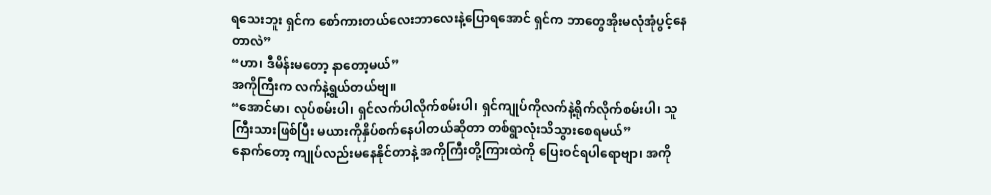ရသေးဘူး ရှင်က စော်ကားတယ်လေးဘာလေးနဲ့ပြောရအောင် ရှင်က ဘာတွေအိုးမလုံအုံပွင့်နေတာလဲ”
“ဟာ၊ ဒီမိန်းမတော့ နာတော့မယ်”
အကိုကြီးက လက်နဲ့ရွယ်တယ်ဗျ။
“အောင်မာ၊ လုပ်စမ်းပါ၊ ရှင်လက်ပါလိုက်စမ်းပါ၊ ရှင်ကျုပ်ကိုလက်နဲ့ရိုက်လိုက်စမ်းပါ၊ သူကြီးသားဖြစ်ပြီး မယားကိုနှိပ်စက်နေပါတယ်ဆိုတာ တစ်ရွာလုံးသိသွားစေရမယ်”
နောက်တော့ ကျုပ်လည်းမနေနိုင်တာနဲ့ အကိုကြီးတို့ကြားထဲကို ပြေးဝင်ရပါရောဗျာ၊ အကို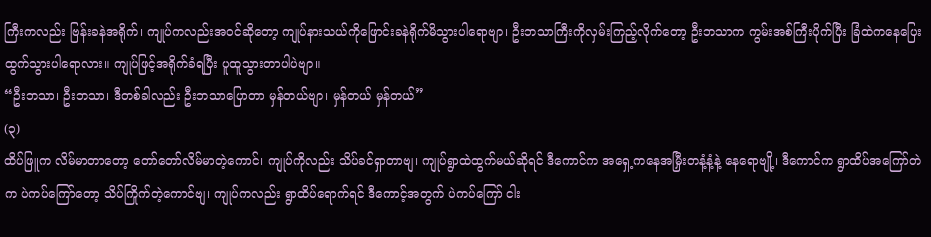ကြီးကလည်း ဗြန်းခနဲအရိုက်၊ ကျုပ်ကလည်းအဝင်ဆိုတော့ ကျုပ်နားသယ်ကိုဖြောင်းခနဲရိုက်မိသွားပါရောဗျာ၊ ဦးဘသာကြီးကိုလှမ်းကြည့်လိုက်တော့ ဦးဘသာက ကွမ်းအစ်ကြီးပိုက်ပြီး ခြံထဲကနေပြေးထွက်သွားပါရောလား။ ကျုပ်ဖြင့်အရိုက်ခံရပြီး ပူထူသွားတာပါပဲဗျာ။
“ဦးဘသာ၊ ဦးဘသာ၊ ဒီတစ်ခါလည်း ဦးဘသာပြောတာ မှန်တယ်ဗျာ၊ မှန်တယ် မှန်တယ်”
(၃)
ထိပ်ဖြူက လိမ်မာတာတော့ တော်တော်လိမ်မာတဲ့ကောင်၊ ကျုပ်ကိုလည်း သိပ်ခင်ရှာတာဗျ၊ ကျုပ်ရွာထဲထွက်မယ်ဆိုရင် ဒီကောင်က အရှေ့ကနေအမြှီးတနံ့နံ့နဲ့ နေရောဗျို့၊ ဒီကောင်က ရွာထိပ်အကြော်တဲက ပဲကပ်ကြော်တော့ သိပ်ကြိုက်တဲ့ကောင်ဗျ၊ ကျုပ်ကလည်း ရွာထိပ်ရောက်ရင် ဒီကောင့်အတွက် ပဲကပ်ကြော် ငါး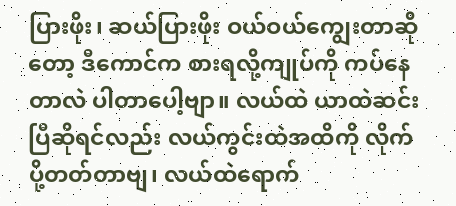ပြားဖိုး၊ ဆယ်ပြားဖိုး ဝယ်ဝယ်ကျွေးတာဆိုတော့ ဒီကောင်က စားရလို့ကျုပ်ကို ကပ်နေတာလဲ ပါတာပေါ့ဗျာ။ လယ်ထဲ ယာထဲဆင်းပြီဆိုရင်လည်း လယ်ကွင်းထဲအထိကို လိုက်ပို့တတ်တာဗျ၊ လယ်ထဲရောက်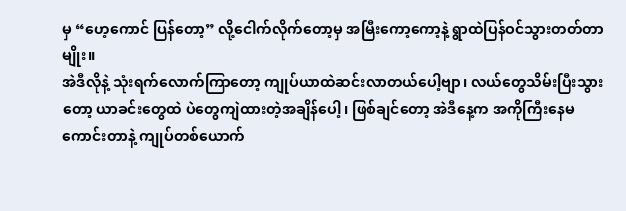မှ “ဟေ့ကောင် ပြန်တော့” လို့ငေါက်လိုက်တော့မှ အမြီးကော့ကော့နဲ့ ရွာထဲပြန်ဝင်သွားတတ်တာမျိုး။
အဲဒီလိုနဲ့ သုံးရက်လောက်ကြာတော့ ကျုပ်ယာထဲဆင်းလာတယ်ပေါ့ဗျာ၊ လယ်တွေသိမ်းပြီးသွားတော့ ယာခင်းတွေထဲ ပဲတွေကျဲထားတဲ့အချိန်ပေါ့၊ ဖြစ်ချင်တော့ အဲဒီနေ့က အကိုကြီးနေမကောင်းတာနဲ့ ကျုပ်တစ်ယောက်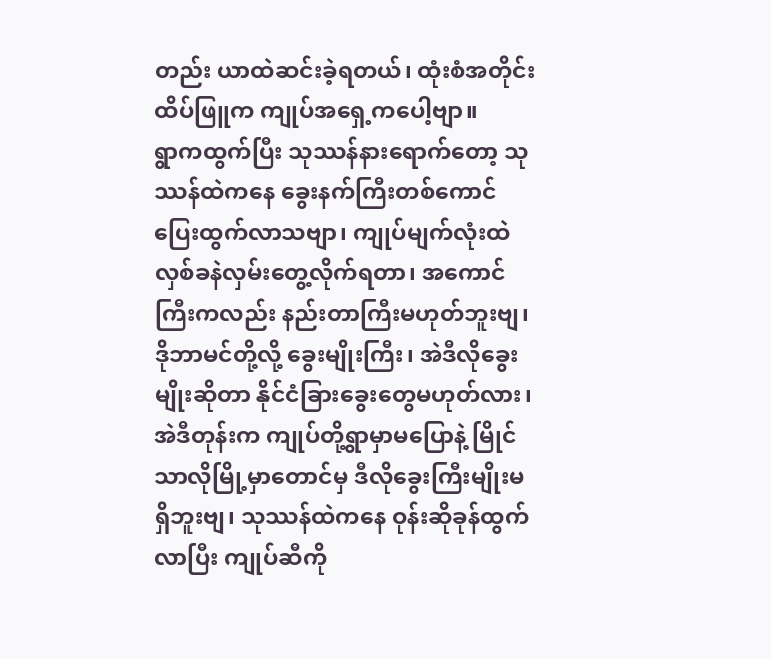တည်း ယာထဲဆင်းခဲ့ရတယ်၊ ထုံးစံအတိုင်း ထိပ်ဖြူက ကျုပ်အရှေ့ကပေါ့ဗျာ။
ရွာကထွက်ပြီး သုဿန်နားရောက်တော့ သုဿန်ထဲကနေ ခွေးနက်ကြီးတစ်ကောင် ပြေးထွက်လာသဗျာ၊ ကျုပ်မျက်လုံးထဲ လှစ်ခနဲလှမ်းတွေ့လိုက်ရတာ၊ အကောင်ကြီးကလည်း နည်းတာကြီးမဟုတ်ဘူးဗျ၊ ဒိုဘာမင်တို့လို့ ခွေးမျိုးကြီး၊ အဲဒီလိုခွေးမျိုးဆိုတာ နိုင်ငံခြားခွေးတွေမဟုတ်လား၊ အဲဒီတုန်းက ကျုပ်တို့ရွာမှာမပြောနဲ့ မြိုင်သာလိုမြို့မှာတောင်မှ ဒီလိုခွေးကြီးမျိုးမရှိဘူးဗျ၊ သုဿန်ထဲကနေ ဝုန်းဆိုခုန်ထွက်လာပြီး ကျုပ်ဆီကို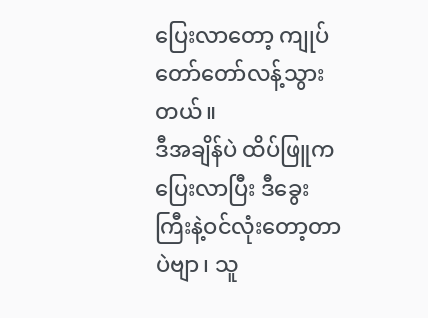ပြေးလာတော့ ကျုပ်တော်တော်လန့်သွားတယ်။
ဒီအချိန်ပဲ ထိပ်ဖြူက ပြေးလာပြီး ဒီခွေးကြီးနဲ့ဝင်လုံးတော့တာပဲဗျာ၊ သူ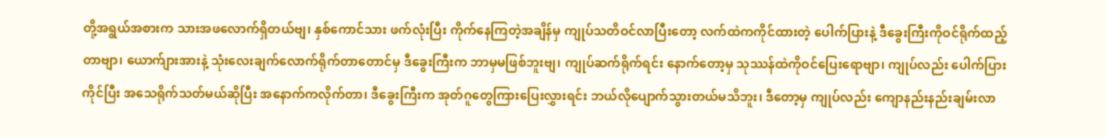တို့အရွယ်အစားက သားအဖလောက်ရှိတယ်ဗျ၊ နှစ်ကောင်သား ဖက်လုံးပြီး ကိုက်နေကြတဲ့အချိန်မှ ကျုပ်သတိဝင်လာပြီးတော့ လက်ထဲကကိုင်ထားတဲ့ ပေါက်ပြားနဲ့ ဒီခွေးကြီးကိုဝင်ရိုက်ထည့်တာဗျာ၊ ယောက်ျားအားနဲ့ သုံးလေးချက်လောက်ရိုက်တာတောင်မှ ဒီခွေးကြီးက ဘာမှမဖြစ်ဘူးဗျ၊ ကျုပ်ဆက်ရိုက်ရင်း နောက်တော့မှ သုဿန်ထဲကိုဝင်ပြေးရောဗျာ၊ ကျုပ်လည်း ပေါက်ပြားကိုင်ပြီး အသေရိုက်သတ်မယ်ဆိုပြီး အနောက်ကလိုက်တာ၊ ဒီခွေးကြီးက အုတ်ဂူတွေကြားပြေးလွှားရင်း ဘယ်လိုပျောက်သွားတယ်မသိဘူး၊ ဒီတော့မှ ကျုပ်လည်း ကျောနည်းနည်းချမ်းလာ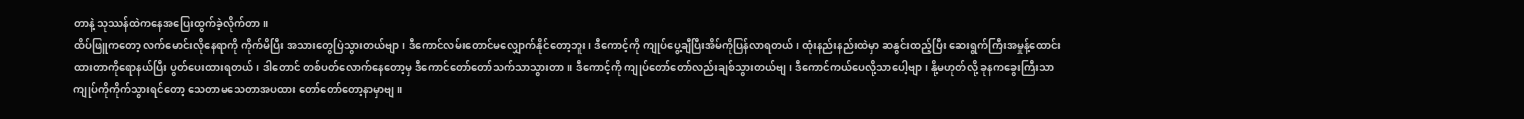တာနဲ့ သုဿန်ထဲကနေအပြေးထွက်ခဲ့လိုက်တာ။
ထိပ်ဖြူကတော့ လက်မောင်းလိုနေရာကို ကိုက်မိပြီး အသားတွေပြဲသွားတယ်ဗျာ၊ ဒီကောင်လမ်းတောင်မလျှောက်နိုင်တော့ဘူး၊ ဒီကောင့်ကို ကျုပ်ပွေ့ချီပြီးအိမ်ကိုပြန်လာရတယ်၊ ထုံးနည်းနည်းထဲမှာ ဆနွင်းထည့်ပြီး ဆေးရွက်ကြီးအမှုန့်ထောင်းထားတာကိုရောနယ်ပြီး ပွတ်ပေးထားရတယ်၊ ဒါတောင် တစ်ပတ်လောက်နေတော့မှ ဒီကောင်တော်တော်သက်သာသွားတာ။ ဒီကောင့်ကို ကျုပ်တော်တော်လည်းချစ်သွားတယ်ဗျ၊ ဒီကောင်ကယ်ပေလို့သာပေါ့ဗျာ၊ နို့မဟုတ်လို့ ခုနကခွေးကြီးသာ ကျုပ်ကိုကိုက်သွားရင်တော့ သေတာမသေတာအပထား တော်တော်တော့နာမှာဗျ။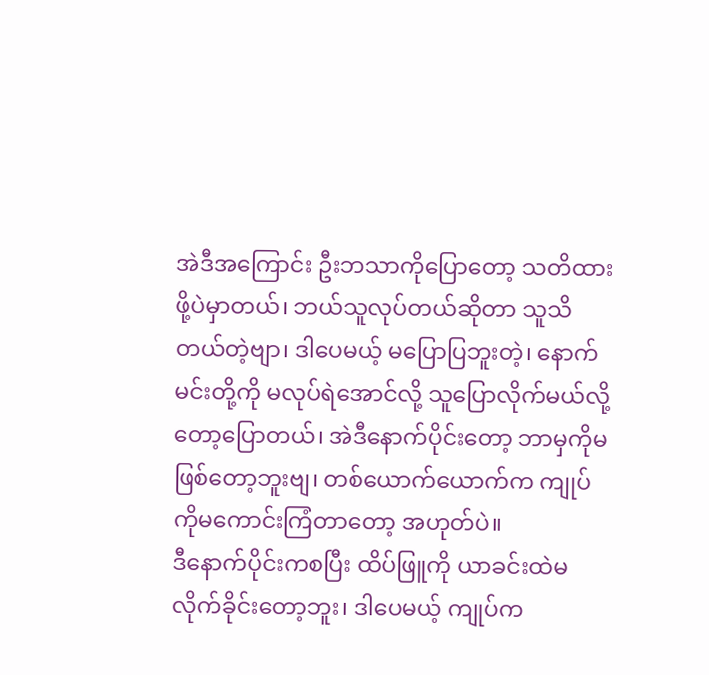အဲဒီအကြောင်း ဦးဘသာကိုပြောတော့ သတိထားဖို့ပဲမှာတယ်၊ ဘယ်သူလုပ်တယ်ဆိုတာ သူသိတယ်တဲ့ဗျာ၊ ဒါပေမယ့် မပြောပြဘူးတဲ့၊ နောက်မင်းတို့ကို မလုပ်ရဲအောင်လို့ သူပြောလိုက်မယ်လို့တော့ပြောတယ်၊ အဲဒီနောက်ပိုင်းတော့ ဘာမှကိုမဖြစ်တော့ဘူးဗျ၊ တစ်ယောက်ယောက်က ကျုပ်ကိုမကောင်းကြံတာတော့ အဟုတ်ပဲ။
ဒီနောက်ပိုင်းကစပြီး ထိပ်ဖြူကို ယာခင်းထဲမလိုက်ခိုင်းတော့ဘူး၊ ဒါပေမယ့် ကျုပ်က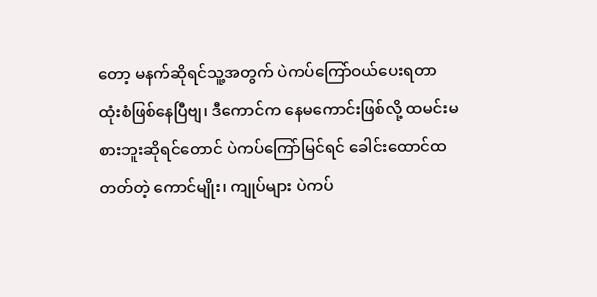တော့ မနက်ဆိုရင်သူ့အတွက် ပဲကပ်ကြော်ဝယ်ပေးရတာ ထုံးစံဖြစ်နေပြီဗျ၊ ဒီကောင်က နေမကောင်းဖြစ်လို့ ထမင်းမစားဘူးဆိုရင်တောင် ပဲကပ်ကြော်မြင်ရင် ခေါင်းထောင်ထတတ်တဲ့ ကောင်မျိုး၊ ကျုပ်များ ပဲကပ်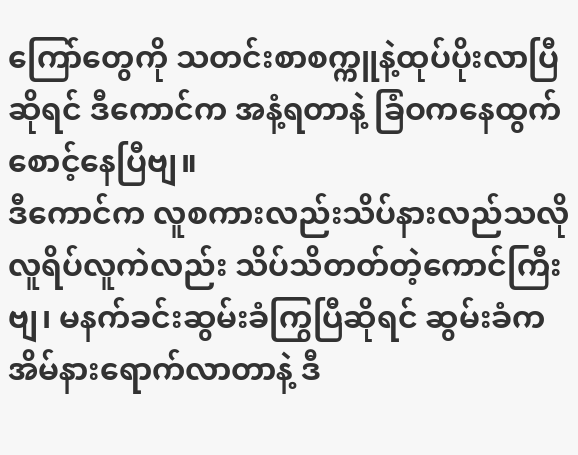ကြော်တွေကို သတင်းစာစက္ကူနဲ့ထုပ်ပိုးလာပြီဆိုရင် ဒီကောင်က အနံ့ရတာနဲ့ ခြံဝကနေထွက်စောင့်နေပြီဗျ။
ဒီကောင်က လူစကားလည်းသိပ်နားလည်သလို လူရိပ်လူကဲလည်း သိပ်သိတတ်တဲ့ကောင်ကြီးဗျ၊ မနက်ခင်းဆွမ်းခံကြွပြီဆိုရင် ဆွမ်းခံက အိမ်နားရောက်လာတာနဲ့ ဒီ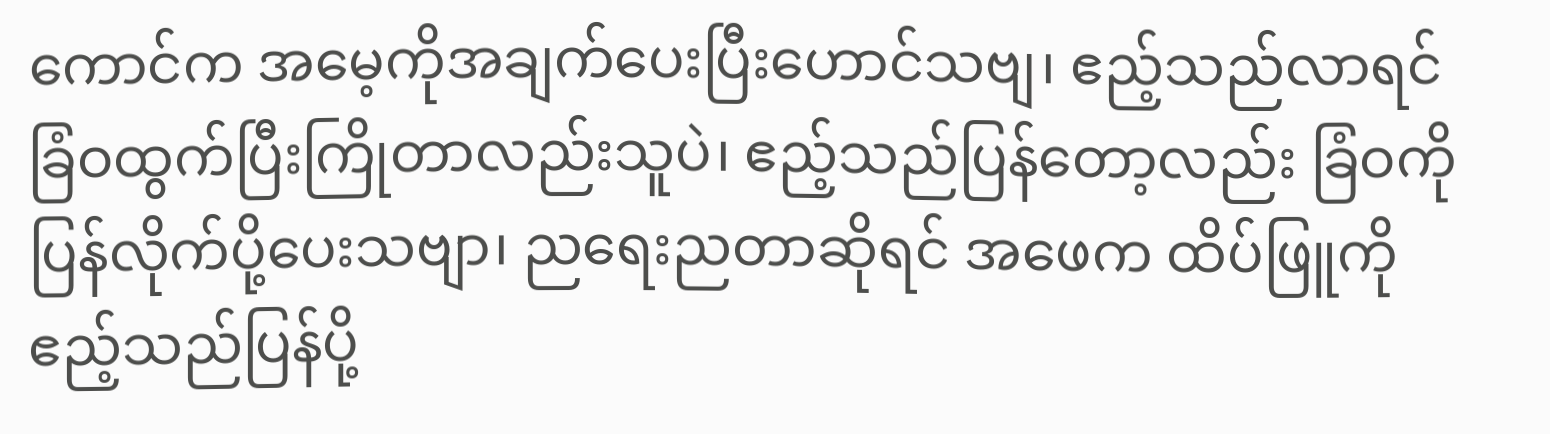ကောင်က အမေ့ကိုအချက်ပေးပြီးဟောင်သဗျ၊ ဧည့်သည်လာရင် ခြံဝထွက်ပြီးကြိုတာလည်းသူပဲ၊ ဧည့်သည်ပြန်တော့လည်း ခြံဝကိုပြန်လိုက်ပို့ပေးသဗျာ၊ ညရေးညတာဆိုရင် အဖေက ထိပ်ဖြူကို ဧည့်သည်ပြန်ပို့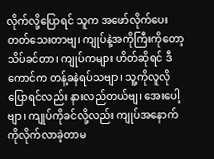လိုက်လို့ပြောရင် သူက အဖော်လိုက်ပေးတတ်သေးတာဗျ၊ ကျုပ်နဲ့အကိုကြီးကိုတော့ သိပ်ခင်တာ၊ ကျုပ်ကများ ဟိတ်ဆိုရင် ဒီကောင်က တန့်ခနဲရပ်သဗျာ၊ သူ့ကိုလူလိုပြောရင်လည်း နားလည်တယ်ဗျ၊ အေးပေါ့ဗျာ၊ ကျုပ်ကိုခင်လို့လည်း ကျုပ်အနောက်ကိုလိုက်လာခဲ့တာမ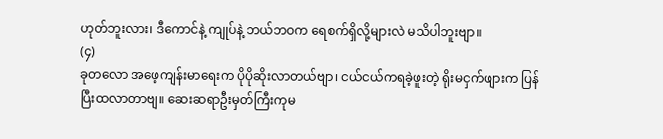ဟုတ်ဘူးလား၊ ဒီကောင်နဲ့ ကျုပ်နဲ့ ဘယ်ဘဝက ရေစက်ရှိလို့များလဲ မသိပါဘူးဗျာ။
(၄)
ခုတလော အဖေ့ကျန်းမာရေးက ပိုပိုဆိုးလာတယ်ဗျာ၊ ငယ်ငယ်ကရခဲ့ဖူးတဲ့ ရိုးမငှက်ဖျားက ပြန်ပြီးထလာတာဗျ။ ဆေးဆရာဦးမှတ်ကြီးကုမ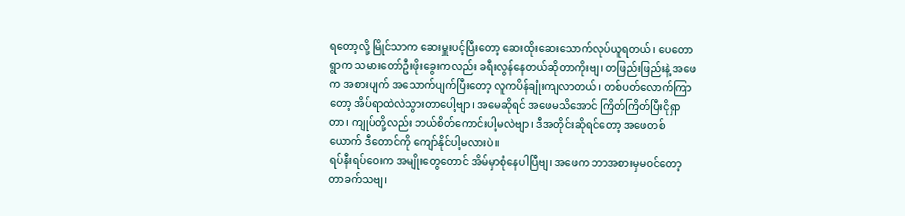ရတော့လို့ မြိုင်သာက ဆေးမှူးပင့်ပြီးတော့ ဆေးထိုးဆေးသောက်လုပ်ယူရတယ်၊ ပေတောရွာက သမားတော်ဦးဖိုးခွေးကလည်း ခရီးလွန်နေတယ်ဆိုတာကိုးဗျ၊ တဖြည်းဖြည်းနဲ့ အဖေက အစားပျက် အသောက်ပျက်ပြီးတော့ လူကပိန်ချုံးကျလာတယ်၊ တစ်ပတ်လောက်ကြာတော့ အိပ်ရာထဲလဲသွားတာပေါ့ဗျာ၊ အမေဆိုရင် အဖေမသိအောင် ကြိတ်ကြိတ်ပြီးငိုရှာတာ၊ ကျုပ်တို့လည်း ဘယ်စိတ်ကောင်းပါ့မလဲဗျာ၊ ဒီအတိုင်းဆိုရင်တော့ အဖေတစ်ယောက် ဒီတောင်ကို ကျော်နိုင်ပါ့မလားပဲ။
ရပ်နီးရပ်ဝေးက အမျိုးတွေတောင် အိမ်မှာစုံနေပါပြီဗျ၊ အဖေက ဘာအစားမှမဝင်တော့တာခက်သဗျ၊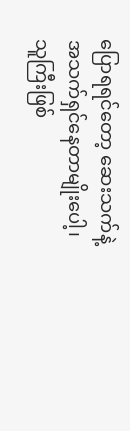ပြောရရင်တော့ ဆေးသက်နဲ့အသက်ရှင်နေတာမျိုးပေါ့၊ သူကြီးဖြစ်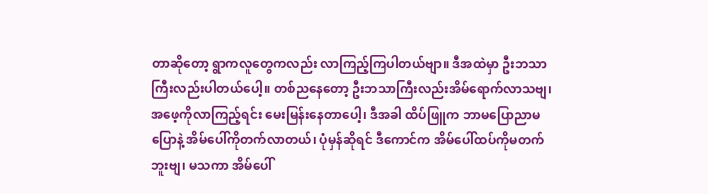တာဆိုတော့ ရွာကလူတွေကလည်း လာကြည့်ကြပါတယ်ဗျာ။ ဒီအထဲမှာ ဦးဘသာကြီးလည်းပါတယ်ပေါ့။ တစ်ညနေတော့ ဦးဘသာကြီးလည်းအိမ်ရောက်လာသဗျ၊ အဖေ့ကိုလာကြည့်ရင်း မေးမြန်းနေတာပေါ့၊ ဒီအခါ ထိပ်ဖြူက ဘာမပြောညာမပြောနဲ့ အိမ်ပေါ်ကိုတက်လာတယ်၊ ပုံမှန်ဆိုရင် ဒီကောင်က အိမ်ပေါ်ထပ်ကိုမတက်ဘူးဗျ၊ မသကာ အိမ်ပေါ်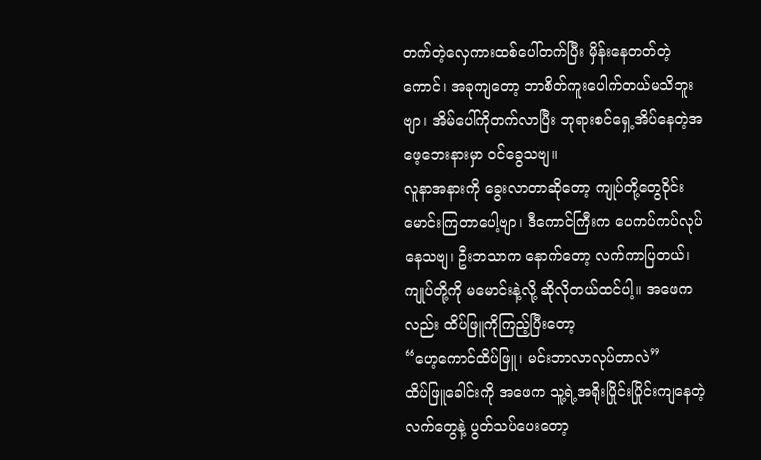တက်တဲ့လှေကားထစ်ပေါ်တက်ပြီး မှိန်းနေတတ်တဲ့ကောင်၊ အခုကျတော့ ဘာစိတ်ကူးပေါက်တယ်မသိဘူးဗျာ၊ အိမ်ပေါ်ကိုတက်လာပြီး ဘုရားစင်ရှေ့အိပ်နေတဲ့အဖေ့ဘေးနားမှာ ဝင်ခွေသဗျ။
လူနာအနားကို ခွေးလာတာဆိုတော့ ကျုပ်တို့တွေဝိုင်းမောင်းကြတာပေါ့ဗျာ၊ ဒီကောင်ကြီးက ပေကပ်ကပ်လုပ်နေသဗျ၊ ဦးဘသာက နောက်တော့ လက်ကာပြတယ်၊ ကျုပ်တို့ကို မမောင်းနဲ့လို့ ဆိုလိုတယ်ထင်ပါ့။ အဖေကလည်း ထိပ်ဖြူကိုကြည့်ပြီးတော့
“ဟေ့ကောင်ထိပ်ဖြူ၊ မင်းဘာလာလုပ်တာလဲ”
ထိပ်ဖြူခေါင်းကို အဖေက သူ့ရဲ့အရိုးပြိုင်းပြိုင်းကျနေတဲ့လက်တွေနဲ့ ပွတ်သပ်ပေးတော့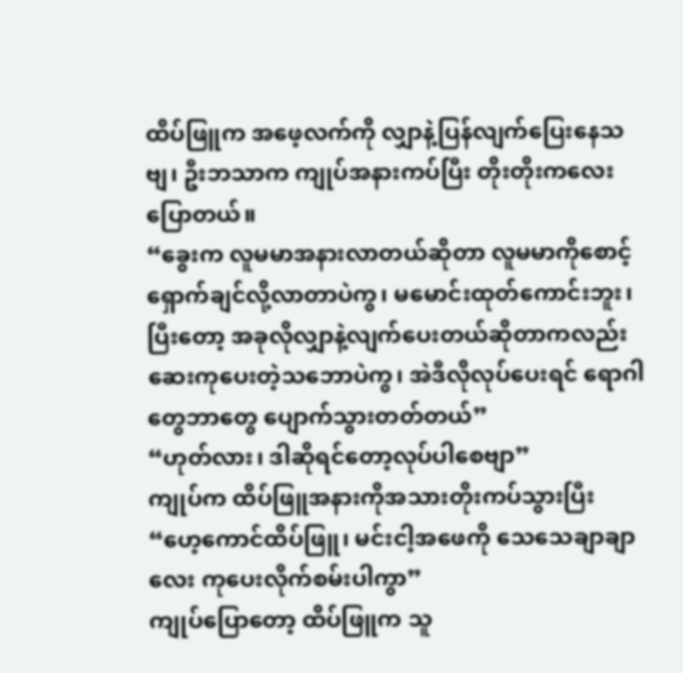ထိပ်ဖြူက အဖေ့လက်ကို လျှာနဲ့ပြန်လျက်ပြေးနေသဗျ၊ ဦးဘသာက ကျုပ်အနားကပ်ပြီး တိုးတိုးကလေးပြောတယ်။
“ခွေးက လူမမာအနားလာတယ်ဆိုတာ လူမမာကိုစောင့်ရှောက်ချင်လို့လာတာပဲကွ၊ မမောင်းထုတ်ကောင်းဘူး၊ ပြီးတော့ အခုလိုလျှာနဲ့လျက်ပေးတယ်ဆိုတာကလည်း ဆေးကုပေးတဲ့သဘောပဲကွ၊ အဲဒီလိုလုပ်ပေးရင် ရောဂါတွေဘာတွေ ပျောက်သွားတတ်တယ်”
“ဟုတ်လား၊ ဒါဆိုရင်တော့လုပ်ပါစေဗျာ”
ကျုပ်က ထိပ်ဖြူအနားကိုအသားတိုးကပ်သွားပြီး
“ဟေ့ကောင်ထိပ်ဖြူ၊ မင်းငါ့အဖေကို သေသေချာချာလေး ကုပေးလိုက်စမ်းပါကွာ”
ကျုပ်ပြောတော့ ထိပ်ဖြူက သူ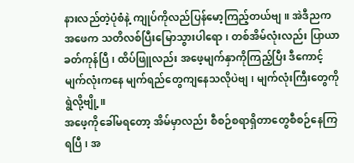နားလည်တဲ့ပုံစံနဲ့ ကျုပ်ကိုလည်ပြန်မော့ကြည့်တယ်ဗျ။ အဲဒီညက အဖေက သတိလစ်ပြီးမြောသွားပါရော၊ တစ်အိမ်လုံးလည်း ပြာယာခတ်ကုန်ပြီ၊ ထိပ်ဖြူလည်း အဖေ့မျက်နှာကိုကြည့်ပြီး ဒီကောင့်မျက်လုံးကနေ မျက်ရည်တွေကျနေသလိုပဲဗျ၊ မျက်လုံးကြီးတွေကို ရွဲလို့ဗျို့။
အဖေ့ကိုခေါ်မရတော့ အိမ်မှာလည်း စီစဉ်စရာရှိတာတွေစီစဉ်နေကြရပြီ၊ အ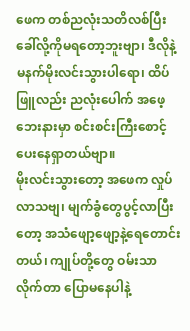ဖေက တစ်ညလုံးသတိလစ်ပြီး ခေါ်လို့ကိုမရတော့ဘူးဗျာ၊ ဒီလိုနဲ့ မနက်မိုးလင်းသွားပါရော၊ ထိပ်ဖြူလည်း ညလုံးပေါက် အဖေ့ဘေးနားမှာ စင်းစင်းကြီးစောင့်ပေးနေရှာတယ်ဗျာ။
မိုးလင်းသွားတော့ အဖေက လှုပ်လာသဗျ၊ မျက်ခွံတွေပွင့်လာပြီးတော့ အသံဖျော့ဖျော့နဲ့ရေတောင်းတယ်၊ ကျုပ်တို့တွေ ဝမ်းသာလိုက်တာ ပြောမနေပါနဲ့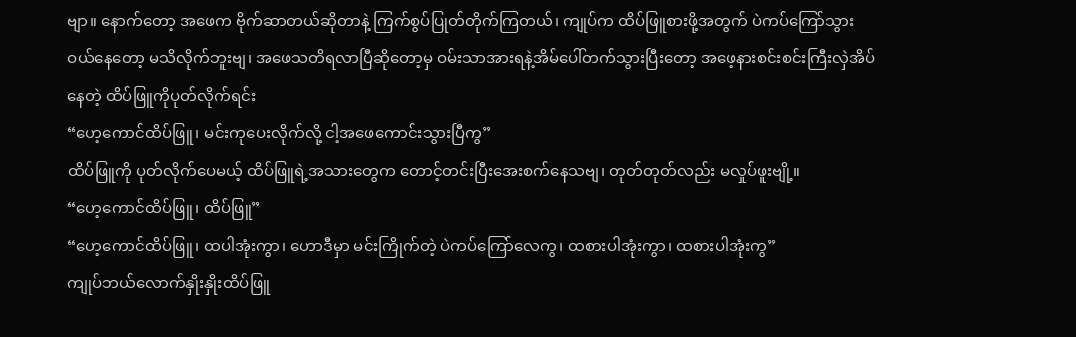ဗျာ။ နောက်တော့ အဖေက ဗိုက်ဆာတယ်ဆိုတာနဲ့ ကြက်စွပ်ပြုတ်တိုက်ကြတယ်၊ ကျုပ်က ထိပ်ဖြူစားဖို့အတွက် ပဲကပ်ကြော်သွားဝယ်နေတော့ မသိလိုက်ဘူးဗျ၊ အဖေသတိရလာပြီဆိုတော့မှ ဝမ်းသာအားရနဲ့အိမ်ပေါ်တက်သွားပြီးတော့ အဖေ့နားစင်းစင်းကြီးလှဲအိပ်နေတဲ့ ထိပ်ဖြူကိုပုတ်လိုက်ရင်း
“ဟေ့ကောင်ထိပ်ဖြူ၊ မင်းကုပေးလိုက်လို့ ငါ့အဖေကောင်းသွားပြီကွ”
ထိပ်ဖြူကို ပုတ်လိုက်ပေမယ့် ထိပ်ဖြူရဲ့အသားတွေက တောင့်တင်းပြီးအေးစက်နေသဗျ၊ တုတ်တုတ်လည်း မလှုပ်ဖူးဗျို့။
“ဟေ့ကောင်ထိပ်ဖြူ၊ ထိပ်ဖြူ”
“ဟေ့ကောင်ထိပ်ဖြူ၊ ထပါအုံးကွာ၊ ဟောဒီမှာ မင်းကြိုက်တဲ့ ပဲကပ်ကြော်လေကွ၊ ထစားပါအုံးကွာ၊ ထစားပါအုံးကွ”
ကျုပ်ဘယ်လောက်နှိုးနှိုးထိပ်ဖြူ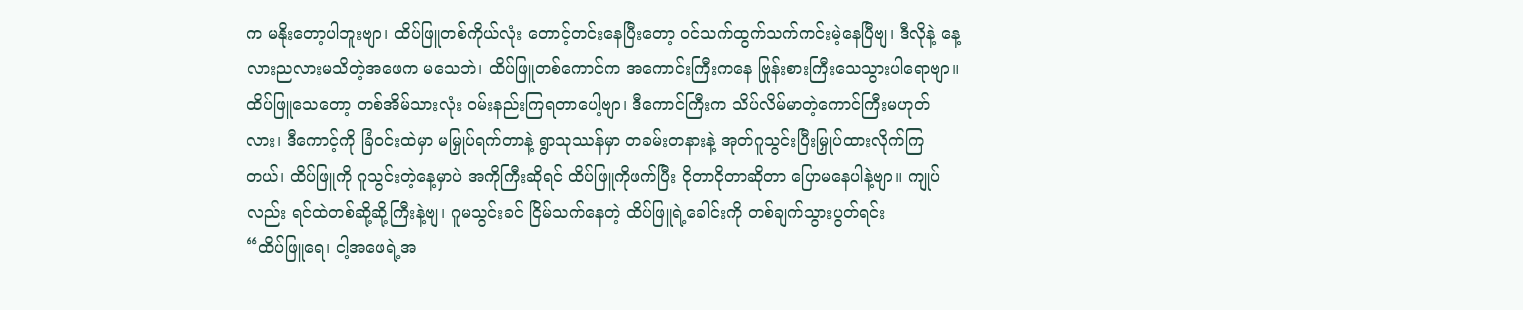က မနိုးတော့ပါဘူးဗျာ၊ ထိပ်ဖြူတစ်ကိုယ်လုံး တောင့်တင်းနေပြီးတော့ ဝင်သက်ထွက်သက်ကင်းမဲ့နေပြီဗျ၊ ဒီလိုနဲ့ နေ့လားညလားမသိတဲ့အဖေက မသေဘဲ၊ ထိပ်ဖြူတစ်ကောင်က အကောင်းကြီးကနေ ဗြုန်းစားကြီးသေသွားပါရောဗျာ။
ထိပ်ဖြူသေတော့ တစ်အိမ်သားလုံး ဝမ်းနည်းကြရတာပေါ့ဗျာ၊ ဒီကောင်ကြီးက သိပ်လိမ်မာတဲ့ကောင်ကြီးမဟုတ်လား၊ ဒီကောင့်ကို ခြံဝင်းထဲမှာ မမြှုပ်ရက်တာနဲ့ ရွာသုဿန်မှာ တခမ်းတနားနဲ့ အုတ်ဂူသွင်းပြီးမြှုပ်ထားလိုက်ကြတယ်၊ ထိပ်ဖြူကို ဂူသွင်းတဲ့နေ့မှာပဲ အကိုကြီးဆိုရင် ထိပ်ဖြူကိုဖက်ပြီး ငိုတာငိုတာဆိုတာ ပြောမနေပါနဲ့ဗျာ။ ကျုပ်လည်း ရင်ထဲတစ်ဆို့ဆို့ကြီးနဲ့ဗျ၊ ဂူမသွင်းခင် ငြိမ်သက်နေတဲ့ ထိပ်ဖြူရဲ့ခေါင်းကို တစ်ချက်သွားပွတ်ရင်း
“ထိပ်ဖြူရေ၊ ငါ့အဖေရဲ့အ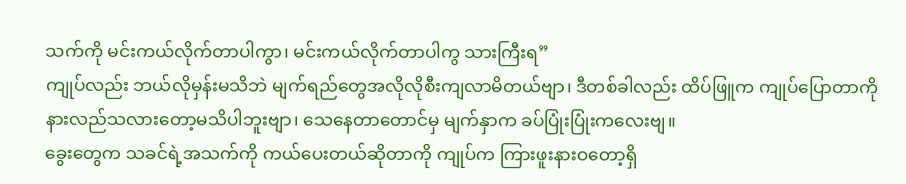သက်ကို မင်းကယ်လိုက်တာပါကွာ၊ မင်းကယ်လိုက်တာပါကွ သားကြီးရ”
ကျုပ်လည်း ဘယ်လိုမှန်းမသိဘဲ မျက်ရည်တွေအလိုလိုစီးကျလာမိတယ်ဗျာ၊ ဒီတစ်ခါလည်း ထိပ်ဖြူက ကျုပ်ပြောတာကို နားလည်သလားတော့မသိပါဘူးဗျာ၊ သေနေတာတောင်မှ မျက်နှာက ခပ်ပြုံးပြုံးကလေးဗျ။
ခွေးတွေက သခင်ရဲ့အသက်ကို ကယ်ပေးတယ်ဆိုတာကို ကျုပ်က ကြားဖူးနားဝတော့ရှိ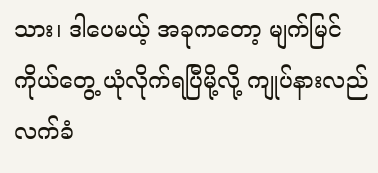သား၊ ဒါပေမယ့် အခုကတော့ မျက်မြင်ကိုယ်တွေ့ ယုံလိုက်ရပြီမို့လို့ ကျုပ်နားလည်လက်ခံ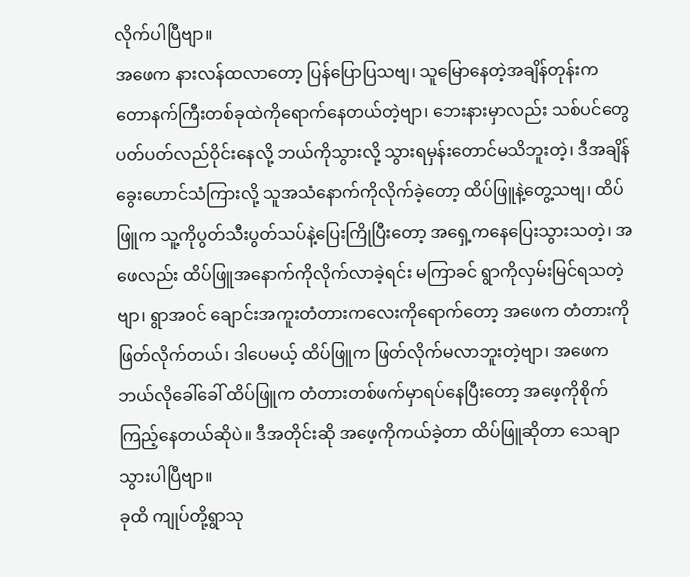လိုက်ပါပြီဗျာ။
အဖေက နားလန်ထလာတော့ ပြန်ပြောပြသဗျ၊ သူမြောနေတဲ့အချိန်တုန်းက တောနက်ကြီးတစ်ခုထဲကိုရောက်နေတယ်တဲ့ဗျာ၊ ဘေးနားမှာလည်း သစ်ပင်တွေပတ်ပတ်လည်ဝိုင်းနေလို့ ဘယ်ကိုသွားလို့ သွားရမှန်းတောင်မသိဘူးတဲ့၊ ဒီအချိန်ခွေးဟောင်သံကြားလို့ သူအသံနောက်ကိုလိုက်ခဲ့တော့ ထိပ်ဖြူနဲ့တွေ့သဗျ၊ ထိပ်ဖြူက သူ့ကိုပွတ်သီးပွတ်သပ်နဲ့ပြေးကြိုပြီးတော့ အရှေ့ကနေပြေးသွားသတဲ့၊ အဖေလည်း ထိပ်ဖြူအနောက်ကိုလိုက်လာခဲ့ရင်း မကြာခင် ရွာကိုလှမ်းမြင်ရသတဲ့ဗျာ၊ ရွာအဝင် ချောင်းအကူးတံတားကလေးကိုရောက်တော့ အဖေက တံတားကိုဖြတ်လိုက်တယ်၊ ဒါပေမယ့် ထိပ်ဖြူက ဖြတ်လိုက်မလာဘူးတဲ့ဗျာ၊ အဖေက ဘယ်လိုခေါ်ခေါ် ထိပ်ဖြူက တံတားတစ်ဖက်မှာရပ်နေပြီးတော့ အဖေ့ကိုစိုက်ကြည့်နေတယ်ဆိုပဲ။ ဒီအတိုင်းဆို အဖေ့ကိုကယ်ခဲ့တာ ထိပ်ဖြူဆိုတာ သေချာသွားပါပြီဗျာ။
ခုထိ ကျုပ်တို့ရွာသု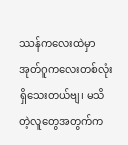ဿန်ကလေးထဲမှာ အုတ်ဂူကလေးတစ်လုံးရှိသေးတယ်ဗျ၊ မသိတဲ့လူတွေအတွက်က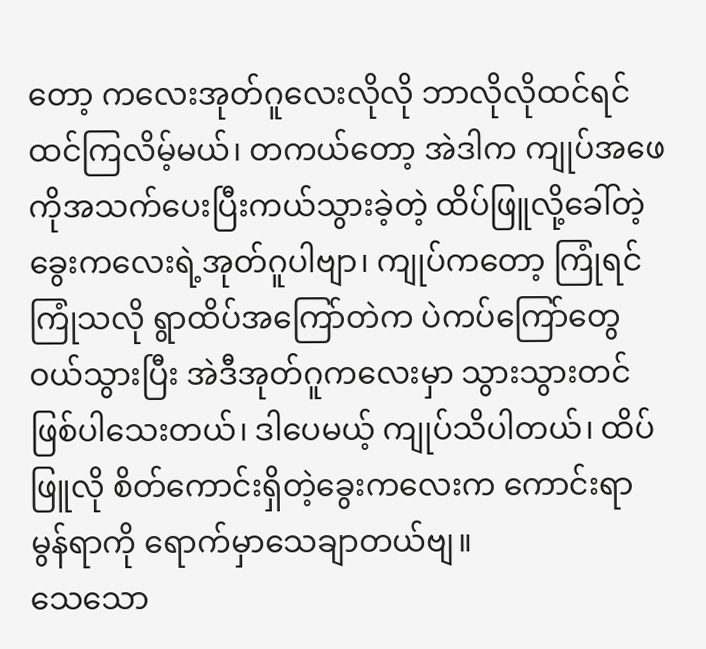တော့ ကလေးအုတ်ဂူလေးလိုလို ဘာလိုလိုထင်ရင်ထင်ကြလိမ့်မယ်၊ တကယ်တော့ အဲဒါက ကျုပ်အဖေကိုအသက်ပေးပြီးကယ်သွားခဲ့တဲ့ ထိပ်ဖြူလို့ခေါ်တဲ့ ခွေးကလေးရဲ့အုတ်ဂူပါဗျာ၊ ကျုပ်ကတော့ ကြုံရင်ကြုံသလို ရွာထိပ်အကြော်တဲက ပဲကပ်ကြော်တွေဝယ်သွားပြီး အဲဒီအုတ်ဂူကလေးမှာ သွားသွားတင်ဖြစ်ပါသေးတယ်၊ ဒါပေမယ့် ကျုပ်သိပါတယ်၊ ထိပ်ဖြူလို စိတ်ကောင်းရှိတဲ့ခွေးကလေးက ကောင်းရာမွန်ရာကို ရောက်မှာသေချာတယ်ဗျ။
သေသော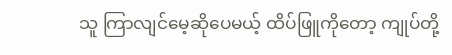သူ ကြာလျင်မေ့ဆိုပေမယ့် ထိပ်ဖြူကိုတော့ ကျုပ်တို့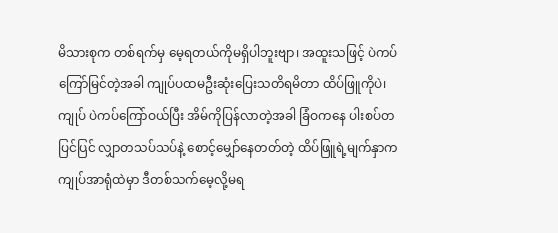မိသားစုက တစ်ရက်မှ မေ့ရတယ်ကိုမရှိပါဘူးဗျာ၊ အထူးသဖြင့် ပဲကပ်ကြော်မြင်တဲ့အခါ ကျုပ်ပထမဦးဆုံးပြေးသတိရမိတာ ထိပ်ဖြူကိုပဲ၊ ကျုပ် ပဲကပ်ကြော်ဝယ်ပြီး အိမ်ကိုပြန်လာတဲ့အခါ ခြံဝကနေ ပါးစပ်တပြင်ပြင် လျှာတသပ်သပ်နဲ့ စောင့်မျှော်နေတတ်တဲ့ ထိပ်ဖြူရဲ့မျက်နှာက ကျုပ်အာရုံထဲမှာ ဒီတစ်သက်မေ့လို့မရ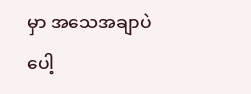မှာ အသေအချာပဲပေါ့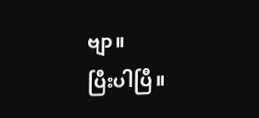ဗျာ။
ပြီးပါပြီ။